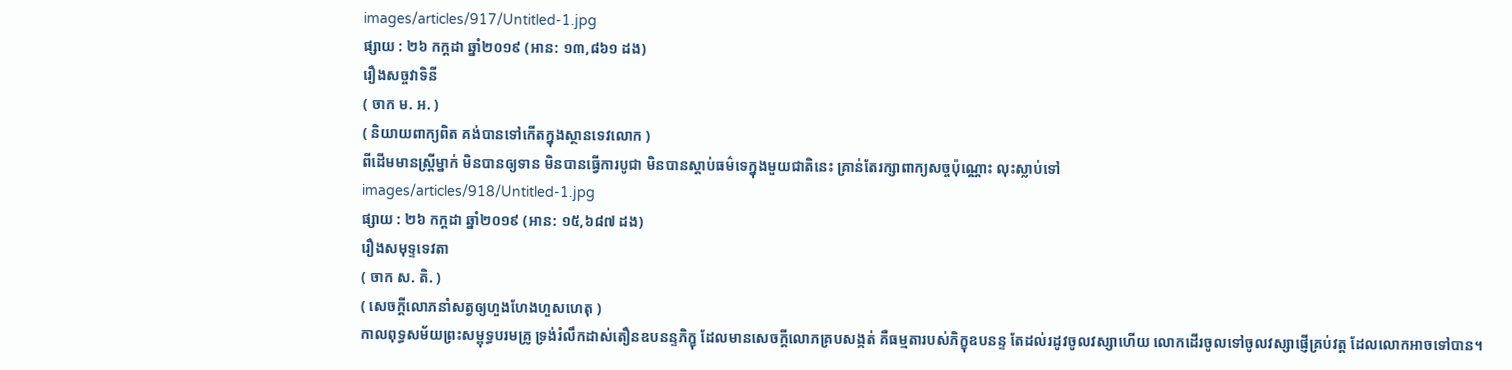images/articles/917/Untitled-1.jpg
ផ្សាយ : ២៦ កក្តដា ឆ្នាំ២០១៩ (អាន: ១៣,៨៦១ ដង)
រឿងសច្ចវាទិនី
( ចាក ម. អ. )
( និយាយពាក្យពិត គង់បានទៅកើតក្នុងស្ថានទេវលោក )
ពីដើមមានស្រ្តីម្នាក់ មិនបានឲ្យទាន មិនបានធ្វើការបូជា មិនបានស្តាប់ធម៌ទេក្នុងមួយជាតិនេះ គ្រាន់តែរក្សាពាក្យសច្ចប៉ុណ្ណោះ លុះស្លាប់ទៅ
images/articles/918/Untitled-1.jpg
ផ្សាយ : ២៦ កក្តដា ឆ្នាំ២០១៩ (អាន: ១៥,៦៨៧ ដង)
រឿងសមុទ្ទទេវតា
( ចាក ស. តិ. )
( សេចក្តីលោភនាំសត្វឲ្យហួងហែងហួសហេតុ )
កាលពុទ្ធសម័យព្រះសម្ពុទ្ធបរមគ្រូ ទ្រង់រំលឹកដាស់តឿនឧបនន្ទភិក្ខុ ដែលមានសេចក្តីលោភគ្របសង្កត់ គឺធម្មតារបស់ភិក្ខុឧបនន្ទ តែដល់រដូវចូលវស្សាហើយ លោកដើរចូលទៅចូលវស្សាផ្ញើគ្រប់វត្ត ដែលលោកអាចទៅបាន។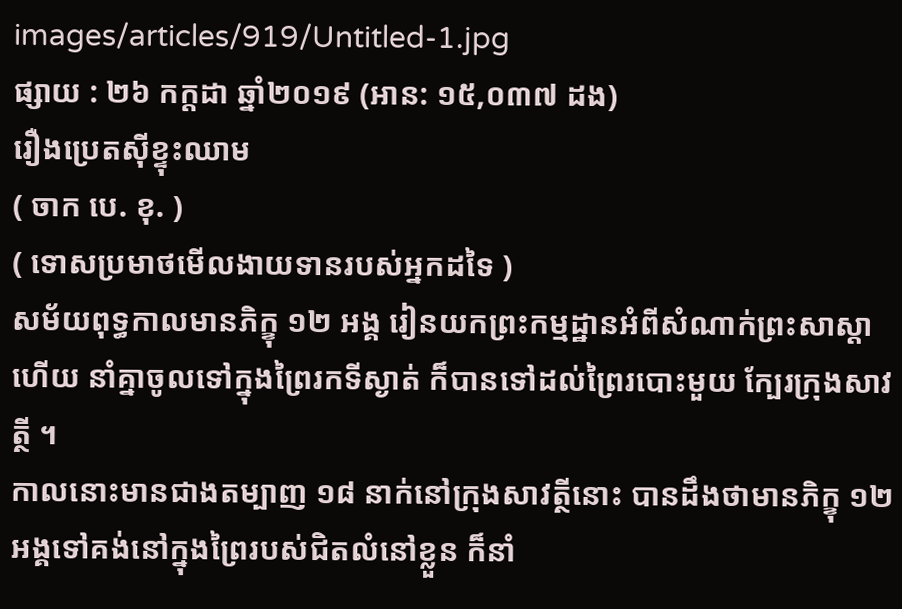images/articles/919/Untitled-1.jpg
ផ្សាយ : ២៦ កក្តដា ឆ្នាំ២០១៩ (អាន: ១៥,០៣៧ ដង)
រឿងប្រេតស៊ីខ្ទុះឈាម
( ចាក បេ. ខុ. )
( ទោសប្រមាថមើលងាយទានរបស់អ្នកដទៃ )
សម័យពុទ្ធកាលមានភិក្ខុ ១២ អង្គ រៀនយកព្រះកម្មដ្ឋានអំពីសំណាក់ព្រះសាស្តាហើយ នាំគ្នាចូលទៅក្នុងព្រៃរកទីស្ងាត់ ក៏បានទៅដល់ព្រៃរបោះមួយ ក្បែរក្រុងសាវត្ថី ។
កាលនោះមានជាងតម្បាញ ១៨ នាក់នៅក្រុងសាវត្ថីនោះ បានដឹងថាមានភិក្ខុ ១២ អង្គទៅគង់នៅក្នុងព្រៃរបស់ជិតលំនៅខ្លួន ក៏នាំ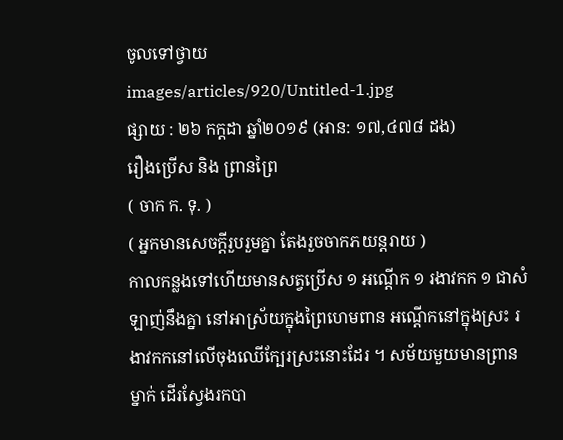ចូលទៅថ្វាយ
images/articles/920/Untitled-1.jpg
ផ្សាយ : ២៦ កក្តដា ឆ្នាំ២០១៩ (អាន: ១៧,៤៧៨ ដង)
រឿងប្រើស និង ព្រានព្រៃ
( ចាក ក. ទុ. )
( អ្នកមានសេចក្តីរួបរួមគ្នា តែងរួចចាកភយន្តរាយ )
កាលកន្លងទៅហើយមានសត្វប្រើស ១ អណ្តើក ១ រងាវកក ១ ជាសំឡាញ់នឹងគ្នា នៅអាស្រ័យក្នុងព្រៃហេមពាន អណ្តើកនៅក្នុងស្រះ រងាវកកនៅលើចុងឈើក្បែរស្រះនោះដែរ ។ សម័យមួយមានព្រានម្នាក់ ដើរស្វែងរកបា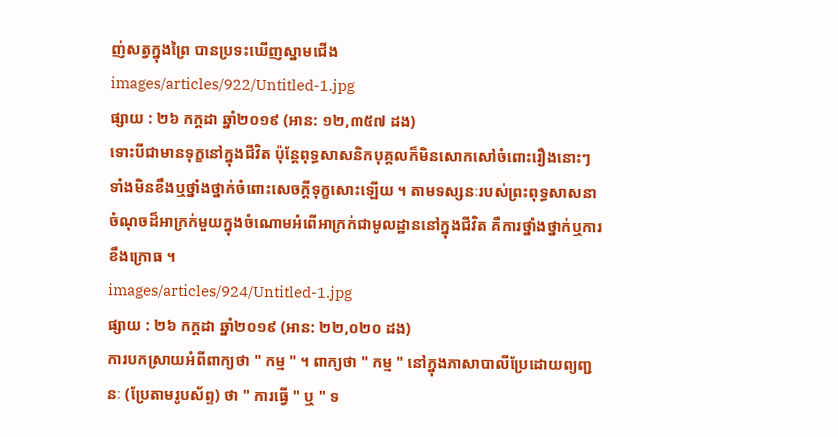ញ់សត្វក្នុងព្រៃ បានប្រទះឃើញស្នាមជើង
images/articles/922/Untitled-1.jpg
ផ្សាយ : ២៦ កក្តដា ឆ្នាំ២០១៩ (អាន: ១២,៣៥៧ ដង)
ទោះបីជាមានទុក្ខនៅក្នុងជីវិត ប៉ុន្តែពុទ្ធសាសនិកបុគ្គលក៏មិនសោកសៅចំពោះរឿងនោះៗ ទាំងមិនខឹងឬថ្នាំងថ្នាក់ចំពោះសេចក្តីទុក្ខសោះឡើយ ។ តាមទស្សនៈរបស់ព្រះពុទ្ធសាសនា ចំណុចដ៏អាក្រក់មួយក្នុងចំណោមអំពើអាក្រក់ជាមូលដ្ឋាននៅក្នុងជីវិត គឺការថ្នាំងថ្នាក់ឬការខឹងក្រោធ ។
images/articles/924/Untitled-1.jpg
ផ្សាយ : ២៦ កក្តដា ឆ្នាំ២០១៩ (អាន: ២២,០២០ ដង)
ការបកស្រាយអំពីពាក្យថា " កម្ម " ។ ពាក្យថា " កម្ម " នៅក្នុងភាសាបាលីប្រែដោយព្យញ្ជនៈ (ប្រែតាមរូបស័ព្ទ) ថា " ការធ្វើ " ឬ " ទ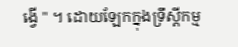ង្វើ " ។ ដោយឡែកក្នុងទ្រឹស្តីកម្ម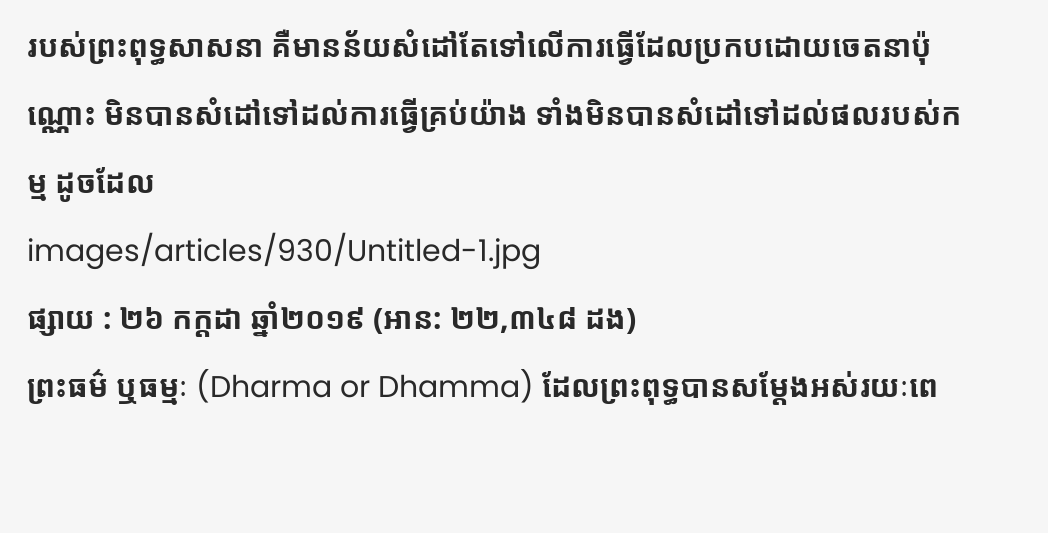របស់ព្រះពុទ្ធសាសនា គឺមានន័យសំដៅតែទៅលើការធ្វើដែលប្រកបដោយចេតនាប៉ុណ្ណោះ មិនបានសំដៅទៅដល់ការធ្វើគ្រប់យ៉ាង ទាំងមិនបានសំដៅទៅដល់ផលរបស់កម្ម ដូចដែល
images/articles/930/Untitled-1.jpg
ផ្សាយ : ២៦ កក្តដា ឆ្នាំ២០១៩ (អាន: ២២,៣៤៨ ដង)
ព្រះធម៌ ឬធម្មៈ (Dharma or Dhamma) ដែលព្រះពុទ្ធបានសម្តែងអស់រយៈពេ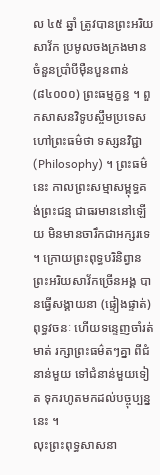ល ៤៥ ឆ្នាំ ត្រូវបានព្រះអរិយសាវ័ក ប្រមូលចងក្រងមានចំនួនប្រាំបីម៉ឺនបួនពាន់ (៨៤០០០) ព្រះធម្មក្ខន្ធ ។ ពួកសាសនវិទូបស្ចឹមប្រទេស ហៅព្រះធម៌ថា ទស្សនវិជ្ជា (Philosophy) ។ ព្រះធម៌នេះ កាលព្រះសម្មាសម្ពុទ្ធគង់ព្រះជន្ម ជាធរមាននៅឡើយ មិនមានចារឹកជាអក្សរទេ ។ ក្រោយព្រះពុទ្ធបរិនិព្វាន ព្រះអរិយសាវ័កច្រើនអង្គ បានធ្វើសង្គាយនា (ផ្ទៀងផ្ទាត់) ពុទ្ធវចនៈ ហើយទន្ទេញចាំរត់មាត់ រក្សាព្រះធម៌តៗគ្នា ពីជំនាន់មួយ ទៅជំនាន់មួយទៀត ទុករហូតមកដល់បច្ចុប្បន្ននេះ ។
លុះព្រះពុទ្ធសាសនា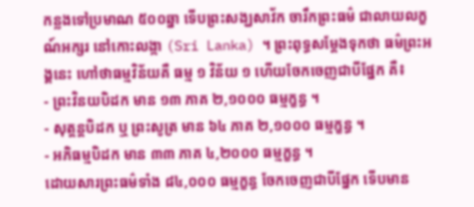កន្លងទៅប្រមាណ ៥០០ឆ្នា ទើបព្រះសង្ឃសាវ័ក ចារឹកព្រះធម៌ ជាលាយលក្ខណ៍អក្សរ នៅកោះលង្កា (Sri Lanka) ។ ព្រះពុទ្ធសម្តែងទុកថា ធម៌ព្រះអង្គនេះ ហៅថាធម្មវិន័យគឺ ធម្ម ១ វិន័យ ១ ហើយចែកចេញជាបីផ្នែក គឺ៖
- ព្រះវិនយបិដក មាន ១៣ ភាគ ២,១០០០ ធម្មក្ខន្ធ ។
- សុត្តន្តបិដក ឬ ព្រះសូត្រ មាន ៦៤ ភាគ ២,១០០០ ធម្មក្ខន្ធ ។
- អភិធម្មបិដក មាន ៣៣ ភាគ ៤,២០០០ ធម្មក្ខន្ធ ។
ដោយសារព្រះធម៌ទាំង ៨៤,០០០ ធម្មក្ខន្ធ ចែកចេញជាបីផ្នែក ទើបមាន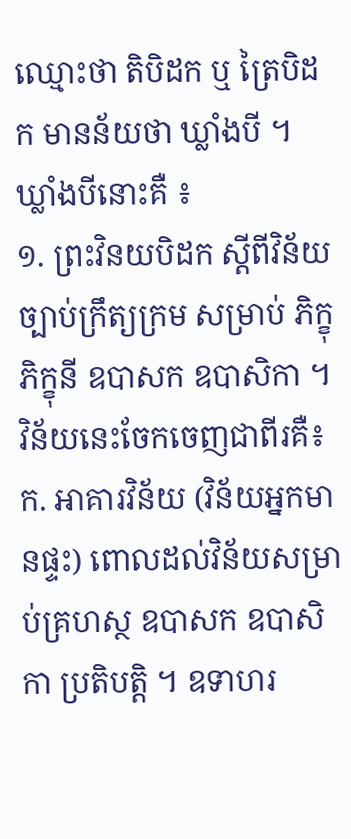ឈ្មោះថា តិបិដក ឬ ត្រៃបិដក មានន័យថា ឃ្លាំងបី ។ ឃ្លាំងបីនោះគឺ ៖
១. ព្រះវិនយបិដក ស្តីពីវិន័យច្បាប់ក្រឹត្យក្រម សម្រាប់ ភិក្ខុ ភិក្ខុនី ឧបាសក ឧបាសិកា ។ វិន័យនេះចែកចេញជាពីរគឺ៖
ក. អាគារវិន័យ (វិន័យអ្នកមានផ្ទះ) ពោលដល់វិន័យសម្រាប់គ្រហស្ថ ឧបាសក ឧបាសិកា ប្រតិបត្តិ ។ ឧទាហរ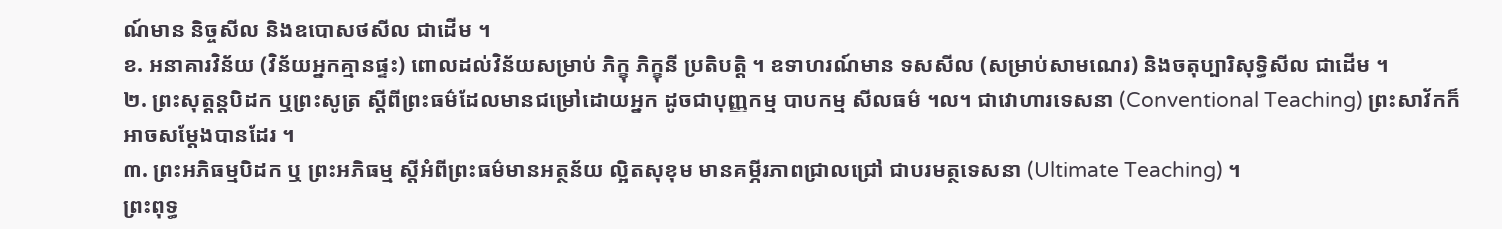ណ៍មាន និច្ចសីល និងឧបោសថសីល ជាដើម ។
ខ. អនាគារវិន័យ (វិន័យអ្នកគ្មានផ្ទះ) ពោលដល់វិន័យសម្រាប់ ភិក្ខុ ភិក្ខុនី ប្រតិបត្តិ ។ ឧទាហរណ៍មាន ទសសីល (សម្រាប់សាមណេរ) និងចតុប្បារិសុទ្ធិសីល ជាដើម ។
២. ព្រះសុត្តន្តបិដក ឬព្រះសូត្រ ស្តីពីព្រះធម៌ដែលមានជម្រៅដោយអ្នក ដូចជាបុញ្ញកម្ម បាបកម្ម សីលធម៌ ។ល។ ជាវោហារទេសនា (Conventional Teaching) ព្រះសាវ័កក៏អាចសម្តែងបានដែរ ។
៣. ព្រះអភិធម្មបិដក ឬ ព្រះអភិធម្ម ស្តីអំពីព្រះធម៌មានអត្ថន័យ ល្អិតសុខុម មានគម្ភីរភាពជ្រាលជ្រៅ ជាបរមត្ថទេសនា (Ultimate Teaching) ។
ព្រះពុទ្ធ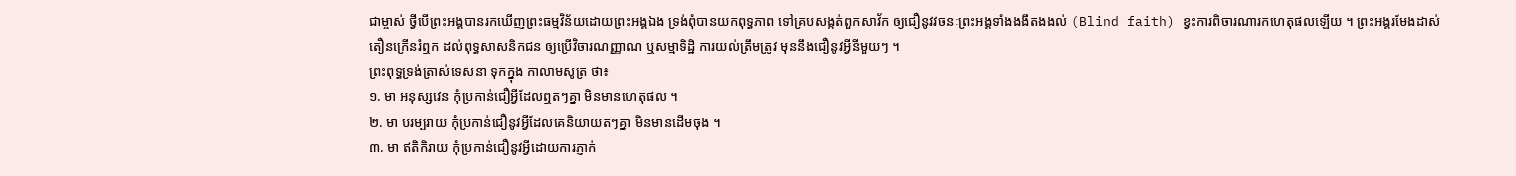ជាម្ចាស់ ថ្វីបើព្រះអង្គបានរកឃើញព្រះធម្មវិន័យដោយព្រះអង្គឯង ទ្រង់ពុំបានយកពុទ្ធភាព ទៅគ្របសង្កត់ពួកសាវ័ក ឲ្យជឿនូវវចនៈព្រះអង្គទាំងងងឹតងងល់ (Blind faith) ខ្វះការពិចារណារកហេតុផលឡើយ ។ ព្រះអង្គរមែងដាស់តឿនក្រើនរំឮក ដល់ពុទ្ធសាសនិកជន ឲ្យប្រើវិចារណញ្ញាណ ឬសម្មាទិដ្ឋិ ការយល់ត្រឹមត្រូវ មុននឹងជឿនូវអ្វីនីមួយៗ ។
ព្រះពុទ្ធទ្រង់ត្រាស់ទេសនា ទុកក្នុង កាលាមសូត្រ ថា៖
១. មា អនុស្សវេន កុំប្រកាន់ជឿអ្វីដែលឮតៗគ្នា មិនមានហេតុផល ។
២. មា បរម្បរាយ កុំប្រកាន់ជឿនូវអ្វីដែលគេនិយាយតៗគ្នា មិនមានដើមចុង ។
៣. មា ឥតិកិរាយ កុំប្រកាន់ជឿនូវអ្វីដោយការភ្ញាក់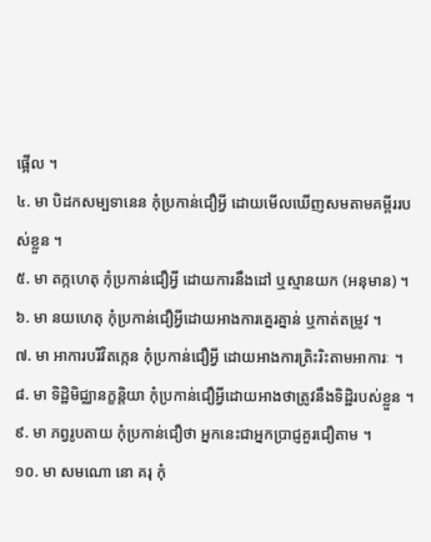ផ្អើល ។
៤. មា បិដកសម្បទានេន កុំប្រកាន់ជឿអ្វី ដោយមើលឃើញសមតាមគម្ពីររបស់ខ្លួន ។
៥. មា តក្កហេតុ កុំប្រកាន់ជឿអ្វី ដោយការនឹងដៅ ឬស្មានយក (អនុមាន) ។
៦. មា នយហេតុ កុំប្រកាន់ជឿអ្វីដោយអាងការគ្នេរគ្នាន់ ឬកាត់តម្រូវ ។
៧. មា អាការបរិវិតក្កេន កុំប្រកាន់ជឿអ្វី ដោយអាងការត្រិះរិះតាមអាការៈ ។
៨. មា ទិដ្ឋិមិជ្ឈានក្ខនិ្តយា កុំប្រកាន់ជឿអ្វីដោយអាងថាត្រូវនឹងទិដ្ឋិរបស់ខ្លួន ។
៩. មា ភព្វរូបតាយ កុំប្រកាន់ជឿថា អ្នកនេះជាអ្នកប្រាជ្ញគួរជឿតាម ។
១០. មា សមណោ នោ គរុ កុំ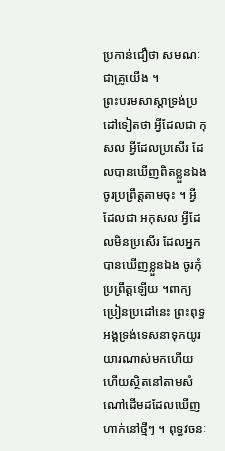ប្រកាន់ជឿថា សមណៈជាគ្រូយើង ។
ព្រះបរមសាស្តាទ្រង់ប្រដៅទៀតថា អ្វីដែលជា កុសល អ្វីដែលប្រសើរ ដែលបានឃើញពិតខ្លួនឯង ចូរប្រព្រឹត្តតាមចុះ ។ អ្វីដែលជា អកុសល អ្វីដែលមិនប្រសើរ ដែលអ្នកបានឃើញខ្លួនឯង ចូរកុំប្រព្រឹត្តឡើយ ។ពាក្យប្រៀនប្រដៅនេះ ព្រះពុទ្ធអង្គទ្រង់ទេសនាទុកយូរយារណាស់មកហើយ ហើយស្ថិតនៅតាមសំណៅដើមដដែលឃើញហាក់នៅថ្មីៗ ។ ពុទ្ធវចនៈ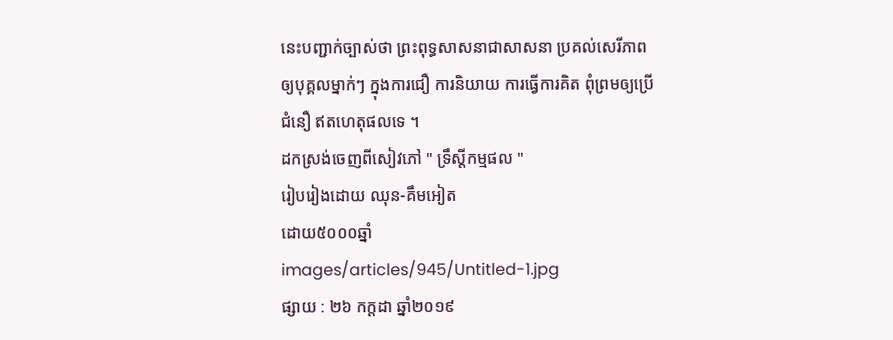នេះបញ្ជាក់ច្បាស់ថា ព្រះពុទ្ធសាសនាជាសាសនា ប្រគល់សេរីភាពឲ្យបុគ្គលម្នាក់ៗ ក្នុងការជឿ ការនិយាយ ការធ្វើការគិត ពុំព្រមឲ្យប្រើជំនឿ ឥតហេតុផលទេ ។
ដកស្រង់ចេញពីសៀវភៅ " ទ្រឹស្តីកម្មផល "
រៀបរៀងដោយ ឈុន-គឹមអៀត
ដោយ៥០០០ឆ្នាំ
images/articles/945/Untitled-1.jpg
ផ្សាយ : ២៦ កក្តដា ឆ្នាំ២០១៩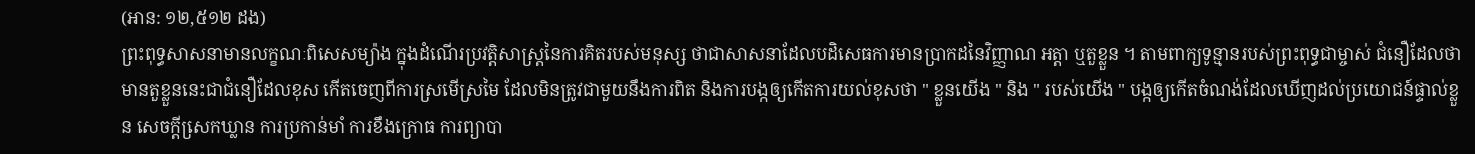(អាន: ១២,៥១២ ដង)
ព្រះពុទ្ធសាសនាមានលក្ខណៈពិសេសម្យ៉ាង ក្នុងដំណើរប្រវត្តិសាស្រ្តនៃការគិតរបស់មនុស្ស ថាជាសាសនាដែលបដិសេធការមានប្រាកដនៃវិញ្ញាណ អត្តា ឬតួខ្លួន ។ តាមពាក្យទូន្មានរបស់ព្រះពុទ្ធជាម្ចាស់ ជំនឿដែលថាមានតួខ្លួននេះជាជំនឿដែលខុស កើតចេញពីការស្រមើស្រមៃ ដែលមិនត្រូវជាមួយនឹងការពិត និងការបង្កឲ្យកើតការយល់ខុសថា " ខ្លួនយើង " និង " របស់យើង " បង្កឲ្យកើតចំណង់ដែលឃើញដល់ប្រយោជន៍ផ្ទាល់ខ្លួន សេចក្តីសេ្រកឃ្លាន ការប្រកាន់មាំ ការខឹងក្រោធ ការព្យាបា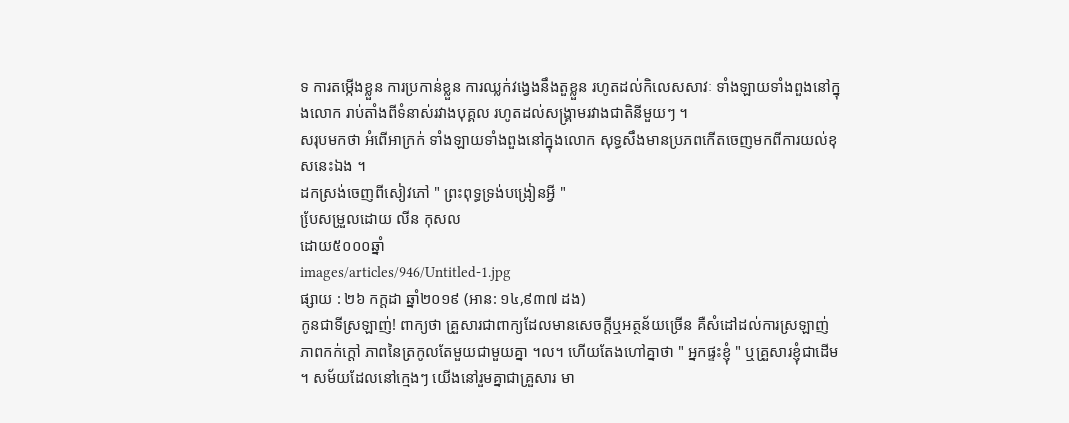ទ ការតម្កើងខ្លួន ការប្រកាន់ខ្លួន ការឈ្លក់វង្វេងនឹងតួខ្លួន រហូតដល់កិលេសសាវៈ ទាំងឡាយទាំងពួងនៅក្នុងលោក រាប់តាំងពីទំនាស់រវាងបុគ្គល រហូតដល់សង្រ្គាមរវាងជាតិនីមួយៗ ។
សរុបមកថា អំពើអាក្រក់ ទាំងឡាយទាំងពួងនៅក្នុងលោក សុទ្ធសឹងមានប្រភពកើតចេញមកពីការយល់ខុសនេះឯង ។
ដកស្រង់ចេញពីសៀវភៅ " ព្រះពុទ្ធទ្រង់បង្រៀនអ្វី "
បែ្រសម្រួលដោយ លីន កុសល
ដោយ៥០០០ឆ្នាំ
images/articles/946/Untitled-1.jpg
ផ្សាយ : ២៦ កក្តដា ឆ្នាំ២០១៩ (អាន: ១៤,៩៣៧ ដង)
កូនជាទីស្រឡាញ់! ពាក្យថា គ្រួសារជាពាក្យដែលមានសេចក្តីឬអត្ថន័យច្រើន គឺសំដៅដល់ការស្រឡាញ់ ភាពកក់ក្តៅ ភាពនៃត្រកូលតែមួយជាមួយគ្នា ។ល។ ហើយតែងហៅគ្នាថា " អ្នកផ្ទះខ្ញុំ " ឬគ្រួសារខ្ញុំជាដើម ។ សម័យដែលនៅក្មេងៗ យើងនៅរួមគ្នាជាគ្រួសារ មា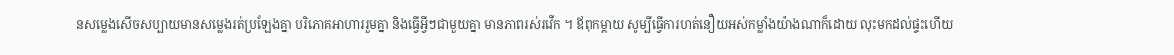នសម្លេងសើចសប្បាយមានសម្លេងរត់ប្រឡែងគ្នា បរិភោគអាហាររួមគ្នា និងធ្វើអ្វីៗជាមួយគ្នា មានភាពរស់រវើក ។ ឪពុកម្តាយ សូម្បីធ្វើការហត់នឿយអស់កម្លាំងយ៉ាងណាក៏ដោយ លុះមកដល់ផ្ទះហើយ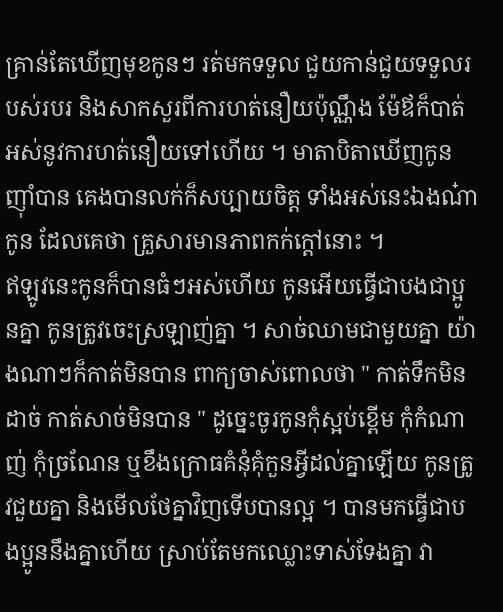គ្រាន់តែឃើញមុខកូនៗ រត់មកទទួល ជួយកាន់ជួយទទួលរបស់របរ និងសាកសួរពីការហត់នឿយប៉ុណ្ណឹង ម៉ែឪក៏បាត់អស់នូវការហត់នឿយទៅហើយ ។ មាតាបិតាឃើញកូនញ៉ាំបាន គេងបានលក់ក៏សប្បាយចិត្ត ទាំងអស់នេះឯងណ៎ាកូន ដែលគេថា គ្រួសារមានភាពកក់ក្តៅនោះ ។
ឥឡូវនេះកូនក៏បានធំៗអស់ហើយ កូនអើយធ្វើជាបងជាប្អូនគ្នា កូនត្រូវចេះស្រឡាញ់គ្នា ។ សាច់ឈាមជាមួយគ្នា យ៉ាងណាៗក៏កាត់មិនបាន ពាក្យចាស់ពោលថា " កាត់ទឹកមិនដាច់ កាត់សាច់មិនបាន " ដូច្នេះចូរកូនកុំស្អប់ខ្ពើម កុំកំណាញ់ កុំច្រណែន ឬខឹងក្រោធគំនុំគុំកួនអ្វីដល់គ្នាឡើយ កូនត្រូវជួយគ្នា និងមើលថែគ្នាវិញទើបបានល្អ ។ បានមកធ្វើជាបងប្អូននឹងគ្នាហើយ ស្រាប់តែមកឈ្លោះទាស់ទែងគ្នា វា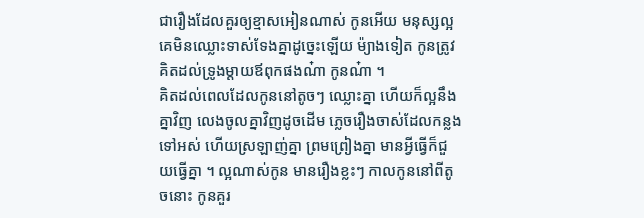ជារឿងដែលគួរឲ្យខ្មាសអៀនណាស់ កូនអើយ មនុស្សល្អគេមិនឈ្លោះទាស់ទែងគ្នាដូច្នេះឡើយ ម៉្យាងទៀត កូនត្រូវគិតដល់ទ្រូងម្តាយឪពុកផងណ៎ា កូនណ៎ា ។
គិតដល់ពេលដែលកូននៅតូចៗ ឈ្លោះគ្នា ហើយក៏ល្អនឹងគ្នាវិញ លេងចូលគ្នាវិញដូចដើម ភ្លេចរឿងចាស់ដែលកន្លងទៅអស់ ហើយស្រឡាញ់គ្នា ព្រមព្រៀងគ្នា មានអ្វីធ្វើក៏ជួយធ្វើគ្នា ។ ល្អណាស់កូន មានរឿងខ្លះៗ កាលកូននៅពីតូចនោះ កូនគួរ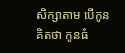សិក្សាតាម បើកូនគិតថា កូនធំ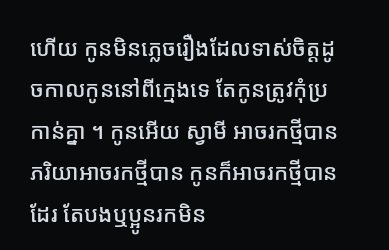ហើយ កូនមិនភ្លេចរឿងដែលទាស់ចិត្តដូចកាលកូននៅពីក្មេងទេ តែកូនត្រូវកុំប្រកាន់គ្នា ។ កូនអើយ ស្វាមី អាចរកថ្មីបាន ភរិយាអាចរកថ្មីបាន កូនក៏អាចរកថ្មីបានដែរ តែបងឬប្អូនរកមិន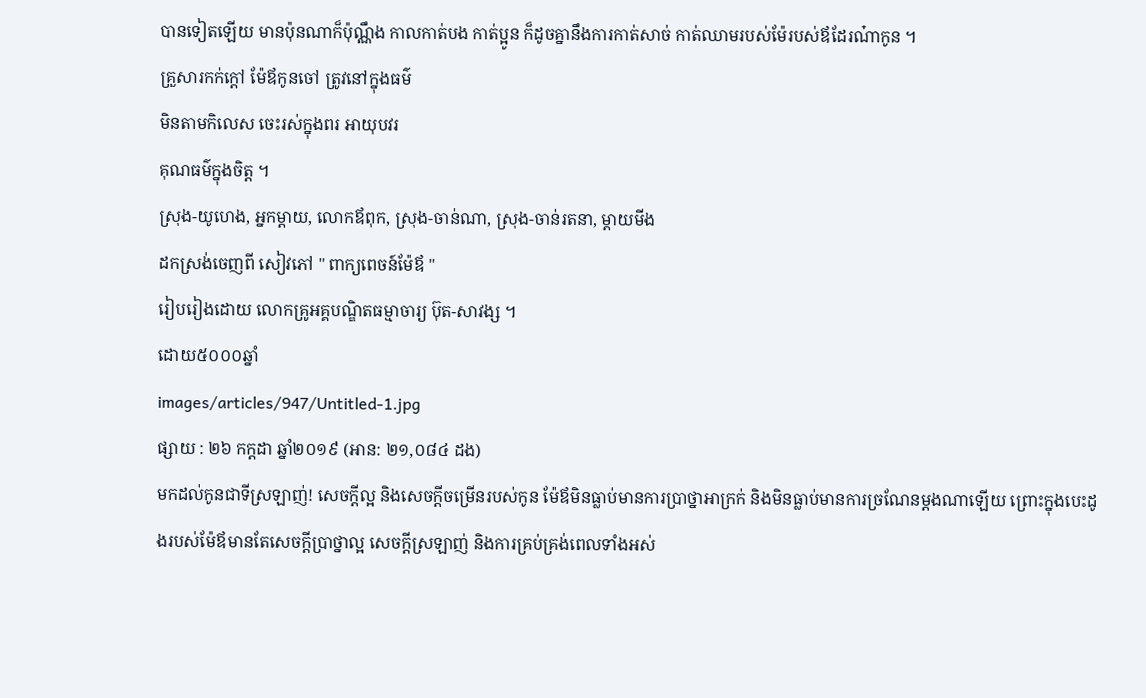បានទៀតឡើយ មានប៉ុនណាក៏ប៉ុណ្ណឹង កាលកាត់បង កាត់ប្អូន ក៏ដូចគ្នានឹងការកាត់សាច់ កាត់ឈាមរបស់ម៉ែរបស់ឪដែរណ៎ាកូន ។
គ្រួសារកក់ក្តៅ ម៉ែឪកូនចៅ ត្រូវនៅក្នុងធម៌
មិនតាមកិលេស ចេះរស់ក្នុងពរ អាយុបវរ
គុណធម៌ក្នុងចិត្ត ។
ស្រុង-យូហេង, អ្នកម្តាយ, លោកឪពុក, ស្រុង-ចាន់ណា, ស្រុង-ចាន់រតនា, ម្តាយមីង
ដកស្រង់ចេញពី សៀវភៅ " ពាក្យពេចន៍ម៉ែឪ "
រៀបរៀងដោយ លោកគ្រូអគ្គបណ្ឌិតធម្មាចារ្យ ប៊ុត-សាវង្ស ។
ដោយ៥០០០ឆ្នាំ
images/articles/947/Untitled-1.jpg
ផ្សាយ : ២៦ កក្តដា ឆ្នាំ២០១៩ (អាន: ២១,០៨៤ ដង)
មកដល់កូនជាទីស្រឡាញ់! សេចក្តីល្អ និងសេចក្តីចម្រើនរបស់កូន ម៉ែឪមិនធ្លាប់មានការប្រាថ្នាអាក្រក់ និងមិនធ្លាប់មានការច្រណែនម្តងណាឡើយ ព្រោះក្នុងបេះដូងរបស់ម៉ែឪមានតែសេចក្តីប្រាថ្នាល្អ សេចក្តីស្រឡាញ់ និងការគ្រប់គ្រង់ពេលទាំងអស់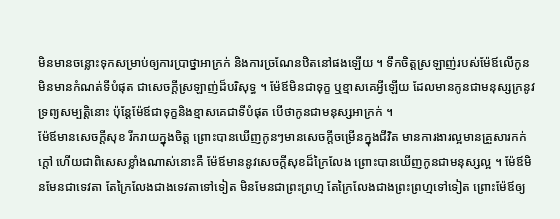មិនមានចន្លោះទុកសម្រាប់ឲ្យការប្រាថ្នាអាក្រក់ និងការច្រណែនឋិតនៅផងឡើយ ។ ទឹកចិត្តស្រឡាញ់របស់ម៉ែឪលើកូន មិនមានកំណត់ទីបំផុត ជាសេចក្តីស្រឡាញ់ដ៏បរិសុទ្ធ ។ ម៉ែឪមិនជាទុក្ខ ឬខ្មាសគេអ្វីឡើយ ដែលមានកូនជាមនុស្សក្រនូវទ្រព្យសម្បត្តិនោះ ប៉ុន្តែម៉ែឪជាទុក្ខនិងខ្មាសគេជាទីបំផុត បើថាកូនជាមនុស្សអាក្រក់ ។
ម៉ែឪមានសេចក្តីសុខ រីករាយក្នុងចិត្ត ព្រោះបានឃើញកូនៗមានសេចក្តីចម្រើនក្នុងជីវិត មានការងារល្អមានគ្រួសារកក់ក្តៅ ហើយជាពិសេសខ្លាំងណាស់នោះគឺ ម៉ែឪមាននូវសេចក្តីសុខដ៏ក្រៃលែង ព្រោះបានឃើញកូនជាមនុស្សល្អ ។ ម៉ែឪមិនមែនជាទេវតា តែក្រៃលែងជាងទេវតាទៅទៀត មិនមែនជាព្រះព្រហ្ម តែក្រៃលែងជាងព្រះព្រហ្មទៅទៀត ព្រោះម៉ែឪឲ្យ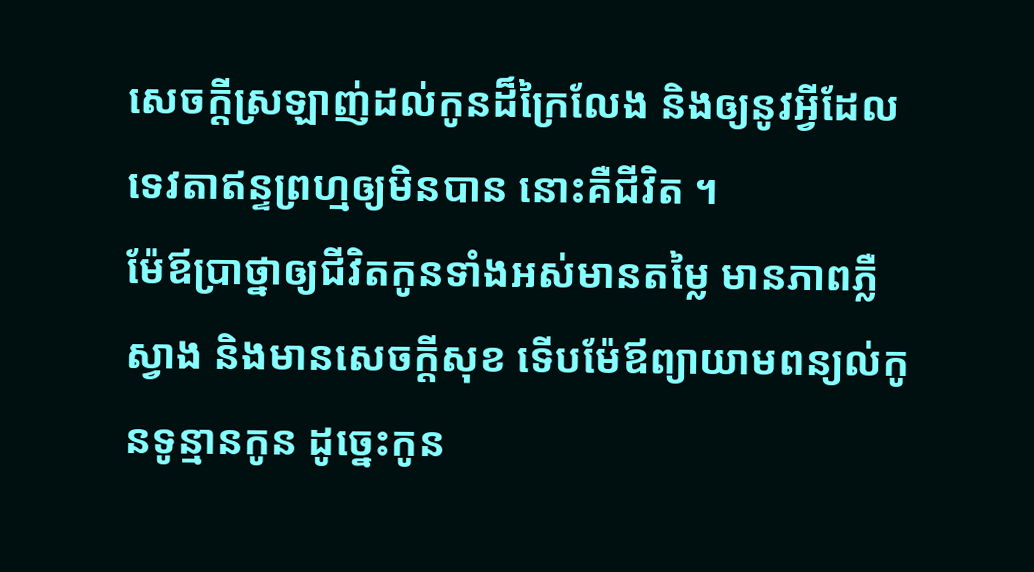សេចក្តីស្រឡាញ់ដល់កូនដ៏ក្រៃលែង និងឲ្យនូវអ្វីដែលទេវតាឥន្ទព្រហ្មឲ្យមិនបាន នោះគឺជីវិត ។
ម៉ែឪប្រាថ្នាឲ្យជីវិតកូនទាំងអស់មានតម្លៃ មានភាពភ្លឺស្វាង និងមានសេចក្តីសុខ ទើបម៉ែឪព្យាយាមពន្យល់កូនទូន្មានកូន ដូច្នេះកូន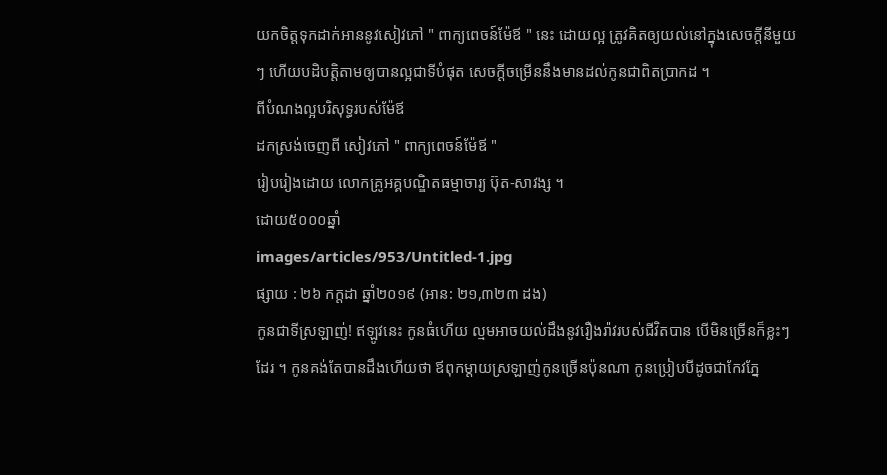យកចិត្តទុកដាក់អាននូវសៀវភៅ " ពាក្យពេចន៍ម៉ែឪ " នេះ ដោយល្អ ត្រូវគិតឲ្យយល់នៅក្នុងសេចក្តីនីមួយៗ ហើយបដិបត្តិតាមឲ្យបានល្អជាទីបំផុត សេចក្តីចម្រើននឹងមានដល់កូនជាពិតប្រាកដ ។
ពីបំណងល្អបរិសុទ្ធរបស់ម៉ែឪ
ដកស្រង់ចេញពី សៀវភៅ " ពាក្យពេចន៍ម៉ែឪ "
រៀបរៀងដោយ លោកគ្រូអគ្គបណ្ឌិតធម្មាចារ្យ ប៊ុត-សាវង្ស ។
ដោយ៥០០០ឆ្នាំ
images/articles/953/Untitled-1.jpg
ផ្សាយ : ២៦ កក្តដា ឆ្នាំ២០១៩ (អាន: ២១,៣២៣ ដង)
កូនជាទីស្រឡាញ់! ឥឡូវនេះ កូនធំហើយ ល្មមអាចយល់ដឹងនូវរឿងរ៉ាវរបស់ជីវិតបាន បើមិនច្រើនក៏ខ្លះៗដែរ ។ កូនគង់តែបានដឹងហើយថា ឪពុកម្តាយស្រឡាញ់កូនច្រើនប៉ុនណា កូនប្រៀបបីដូចជាកែវភ្នែ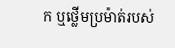ក ឬថ្លើមប្រម៉ាត់របស់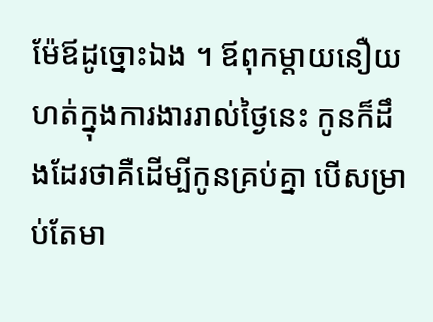ម៉ែឪដូច្នោះឯង ។ ឪពុកម្តាយនឿយហត់ក្នុងការងាររាល់ថ្ងៃនេះ កូនក៏ដឹងដែរថាគឺដើម្បីកូនគ្រប់គ្នា បើសម្រាប់តែមា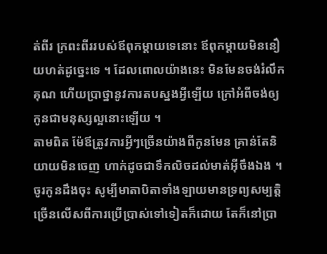ត់ពីរ ក្រពះពីររបស់ឪពុកម្តាយទេនោះ ឪពុកម្តាយមិននឿយហត់ដូច្នេះទេ ។ ដែលពោលយ៉ាងនេះ មិនមែនចង់រំលឹកគុណ ហើយប្រាថ្នានូវការតបស្នងអ្វីឡើយ ក្រៅអំពីចង់ឲ្យកូនជាមនុស្សល្អនោះឡើយ ។
តាមពិត ម៉ែឪត្រូវការអ្វីៗច្រើនយ៉ាងពីកូនមែន គ្រាន់តែនិយាយមិនចេញ ហាក់ដូចជាទឹកលិចដល់មាត់អ៊ីចឹងឯង ។ ចូរកូនដឹងចុះ សូម្បីមាតាបិតាទាំងឡាយមានទ្រព្យសម្បត្តិច្រើនលើសពីការប្រើប្រាស់ទៅទៀតក៏ដោយ តែក៏នៅប្រា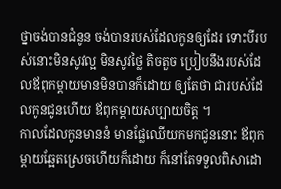ថ្នាចង់បានជំនូន ចង់បានរបស់ដែលកូនឲ្យដែរ ទោះបីរបស់នោះមិនសូវល្អ មិនសូវថ្លៃ តិចតួច ប្រៀបនឹងរបស់ដែលឪពុកម្តាយមានមិនបានក៏ដោយ ឲ្យតែថា ជារបស់ដែលកូនជូនហើយ ឪពុកម្តាយសប្បាយចិត្ត ។
កាលដែលកូនមាននំ មានផ្លែឈើយកមកជូននោះ ឪពុកម្តាយឆ្អែតស្រេចហើយក៏ដោយ ក៏នៅតែទទួលពិសាដោ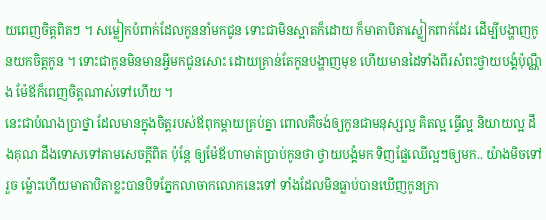យពេញចិត្តពិតៗ ។ សម្លៀកបំពាក់ដែលកូននាំមកជូន ទោះជាមិនស្អាតក៏ដោយ ក៏មាតាបិតាស្លៀកពាក់ដែរ ដើម្បីបង្ហាញកូនយកចិត្តកូន ។ ទោះជាកូនមិនមានអ្វីមកជូនសោះ ដោយគ្រាន់តែកូនបង្ហាញមុខ ហើយមានដៃទាំងពីរសំពះថ្វាយបង្គំប៉ុណ្ណឹង ម៉ែឪក៏ពេញចិត្តណាស់ទៅហើយ ។
នេះជាបំណងប្រាថ្នា ដែលមានក្នុងចិត្តរបស់ឪពុកម្តាយគ្រប់គ្នា ពោលគឺចង់ឲ្យកូនជាមនុស្សល្អ គិតល្អ ធ្វើល្អ និយាយល្អ ដឹងគុណ ដឹងទោសទៅតាមសេចក្តីពិត ប៉ុន្តែ ឲ្យម៉ែឪហាមាត់ប្រាប់កូនថា ថ្វាយបង្គំមក ទិញផ្លែឈើល្អៗឲ្យមក.. យ៉ាងមិចទៅរួច ម៉្លោះហើយមាតាបិតាខ្លះបានបិទភ្នែកលាចាកលោកនេះទៅ ទាំងដែលមិនធ្លាប់បានឃើញកូនក្រា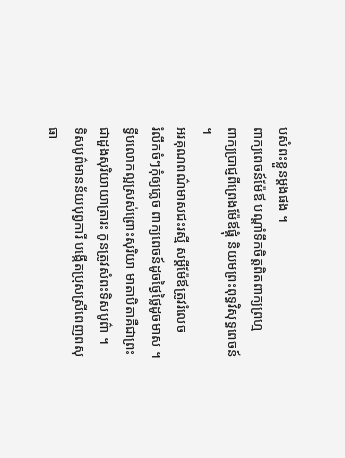បសំពះខ្លួនម្តងផង ។
ពាក្យពេចន៍ម៉ែឪ បណ្តាំទឹកចិត្តពិតពាក្យព្រហ្ម
ពាក្យប្រាជ្ញពីព្រេងម៉ែឪផ្គុំ និយមព្រះពុទ្ធវិសុទ្ធពេចន៍ ។
អរគុណពណ៌មាសជះរស្មី សម្តីម៉ែឪត្រូវរំលេច
រំលឹកចំៗកុំឲ្យភ្លេច ពាក្យពេចន៍ដូចថ្ងៃថ្លៃដូចមាស ។
ទ្វីបលោកល្អស្រស់ព្រោះសុរិយា មាតាបិតាគឺជាព្រះ
ជាដួងសុរិយាយាត្រារះ កូនត្រូវសំពះទិសបូព៌ា ។
ទិសបូព៌មានន័យបុព្វការី បង្កើតប្រុសស្រីពេញពសុធា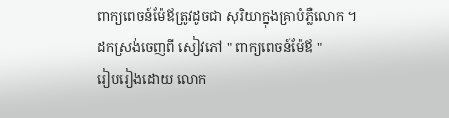ពាក្យពេចន៍ម៉ែឪត្រូវដូចជា សុរិយាក្នុងគ្រាបំភ្លឺលោក ។
ដកស្រង់ចេញពី សៀវភៅ " ពាក្យពេចន៍ម៉ែឪ "
រៀបរៀងដោយ លោក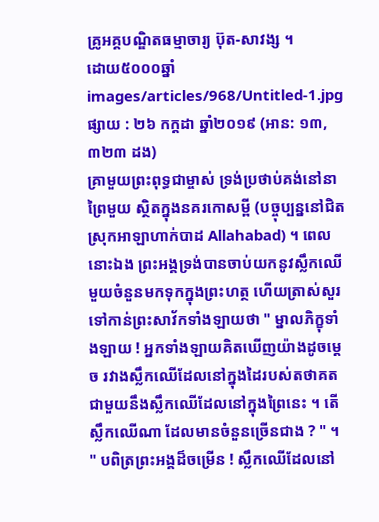គ្រូអគ្គបណ្ឌិតធម្មាចារ្យ ប៊ុត-សាវង្ស ។
ដោយ៥០០០ឆ្នាំ
images/articles/968/Untitled-1.jpg
ផ្សាយ : ២៦ កក្តដា ឆ្នាំ២០១៩ (អាន: ១៣,៣២៣ ដង)
គ្រាមួយព្រះពុទ្ធជាម្ចាស់ ទ្រង់ប្រថាប់គង់នៅនាព្រៃមួយ ស្ថិតក្នុងនគរកោសម្ពី (បច្ចុប្បន្ននៅជិតស្រុកអាឡាហាក់បាដ Allahabad) ។ ពេលនោះឯង ព្រះអង្គទ្រង់បានចាប់យកនូវស្លឹកឈើមួយចំនួនមកទុកក្នុងព្រះហត្ថ ហើយត្រាស់សួរទៅកាន់ព្រះសាវ័កទាំងឡាយថា " ម្នាលភិក្ខុទាំងឡាយ ! អ្នកទាំងឡាយគិតឃើញយ៉ាងដូចម្តេច រវាងស្លឹកឈើដែលនៅក្នុងដៃរបស់តថាគត ជាមួយនឹងស្លឹកឈើដែលនៅក្នុងព្រៃនេះ ។ តើស្លឹកឈើណា ដែលមានចំនួនច្រើនជាង ? " ។
" បពិត្រព្រះអង្គដ៏ចម្រើន ! ស្លឹកឈើដែលនៅ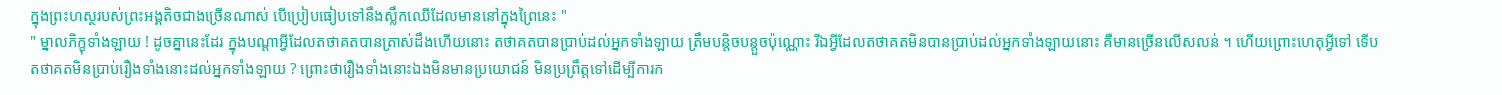ក្នុងព្រះហស្ថរបស់ព្រះអង្គតិចជាងច្រើនណាស់ បើប្រៀបធៀបទៅនឹងស្លឹកឈើដែលមាននៅក្នុងព្រៃនេះ "
" ម្នាលភិក្ខុទាំងឡាយ ! ដូចគ្នានេះដែរ ក្នុងបណ្តាអ្វីដែលតថាគតបានត្រាស់ដឹងហើយនោះ តថាគតបានប្រាប់ដល់អ្នកទាំងឡាយ ត្រឹមបន្តិចបន្តួចប៉ុណ្ណោះ រីឯអ្វីដែលតថាគតមិនបានប្រាប់ដល់អ្នកទាំងឡាយនោះ គឺមានច្រើនលើសលន់ ។ ហើយព្រោះហេតុអ្វីទៅ ទើបតថាគតមិនប្រាប់រឿងទាំងនោះដល់អ្នកទាំងឡាយ ? ព្រោះថារឿងទាំងនោះឯងមិនមានប្រយោជន៍ មិនប្រព្រឹត្តទៅដើម្បីការក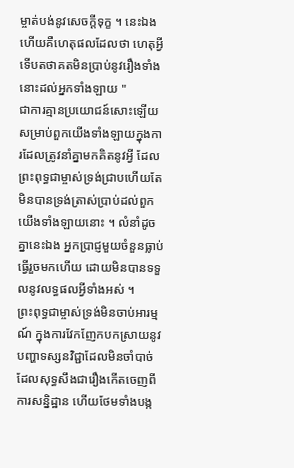ម្ចាត់បង់នូវសេចក្តីទុក្ខ ។ នេះឯងហើយគឺហេតុផលដែលថា ហេតុអ្វីទើបតថាគតមិនប្រាប់នូវរឿងទាំងនោះដល់អ្នកទាំងឡាយ "
ជាការគ្មានប្រយោជន៍សោះឡើយ សម្រាប់ពួកយើងទាំងឡាយក្នុងការដែលត្រូវនាំគ្នាមកគិតនូវអ្វី ដែលព្រះពុទ្ធជាម្ចាស់ទ្រង់ជ្រាបហើយតែមិនបានទ្រង់ត្រាស់ប្រាប់ដល់ពួកយើងទាំងឡាយនោះ ។ លំនាំដូចគ្នានេះឯង អ្នកប្រាជ្ញមួយចំនួនធ្លាប់ធ្វើរួចមកហើយ ដោយមិនបានទទួលនូវលទ្ធផលអ្វីទាំងអស់ ។
ព្រះពុទ្ធជាម្ចាស់ទ្រង់មិនចាប់អារម្មណ៍ ក្នុងការវែកញែកបកស្រាយនូវបញ្ហាទស្សនវិជ្ជាដែលមិនចាំបាច់ ដែលសុទ្ធសឹងជារឿងកើតចេញពីការសន្និដ្ឋាន ហើយថែមទាំងបង្ក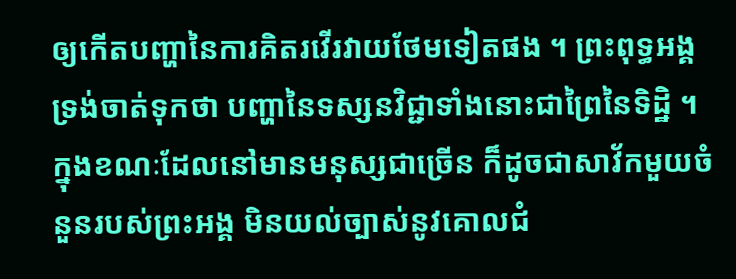ឲ្យកើតបញ្ហានៃការគិតរវើរវាយថែមទៀតផង ។ ព្រះពុទ្ធអង្គទ្រង់ចាត់ទុកថា បញ្ហានៃទស្សនវិជ្ជាទាំងនោះជាព្រៃនៃទិដ្ឋិ ។
ក្នុងខណៈដែលនៅមានមនុស្សជាច្រើន ក៏ដូចជាសាវ័កមួយចំនួនរបស់ព្រះអង្គ មិនយល់ច្បាស់នូវគោលជំ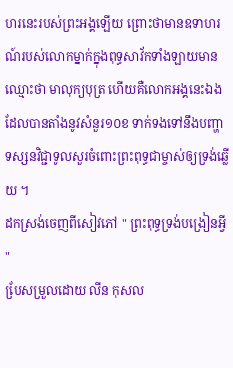ហរនេះរបស់ព្រះអង្គឡើយ ព្រោះថាមានឧទាហរណ៍របស់លោកម្នាក់ក្នុងពុទ្ធសាវ័កទាំងឡាយមានឈ្មោះថា មាលុក្យបុត្រ ហើយគឺលោកអង្គនេះឯងដែលបានតាំងនូវសំនួរ១០ខ ទាក់ទងទៅនឹងបញ្ហាទស្សនវិជ្ជាទូលសួរចំពោះព្រះពុទ្ធជាម្ចាស់ឲ្យទ្រង់ឆ្លើយ ។
ដកស្រង់ចេញពីសៀវភៅ " ព្រះពុទ្ធទ្រង់បង្រៀនអ្វី "
បែ្រសម្រួលដោយ លីន កុសល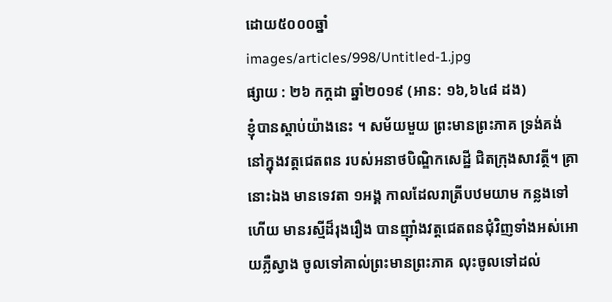ដោយ៥០០០ឆ្នាំ
images/articles/998/Untitled-1.jpg
ផ្សាយ : ២៦ កក្តដា ឆ្នាំ២០១៩ (អាន: ១៦,៦៤៨ ដង)
ខ្ញុំបានស្តាប់យ៉ាងនេះ ។ សម័យមួយ ព្រះមានព្រះភាគ ទ្រង់គង់នៅក្នុងវត្តជេតពន របស់អនាថបិណ្ឌិកសេដ្ឋី ជិតក្រុងសាវត្ថី។ គ្រានោះឯង មានទេវតា ១អង្គ កាលដែលរាត្រីបឋមយាម កន្លងទៅហើយ មានរស្មីដ៏រុងរឿង បានញ៉ាំងវត្តជេតពនជុំវិញទាំងអស់អោយភ្លឺស្វាង ចូលទៅគាល់ព្រះមានព្រះភាគ លុះចូលទៅដល់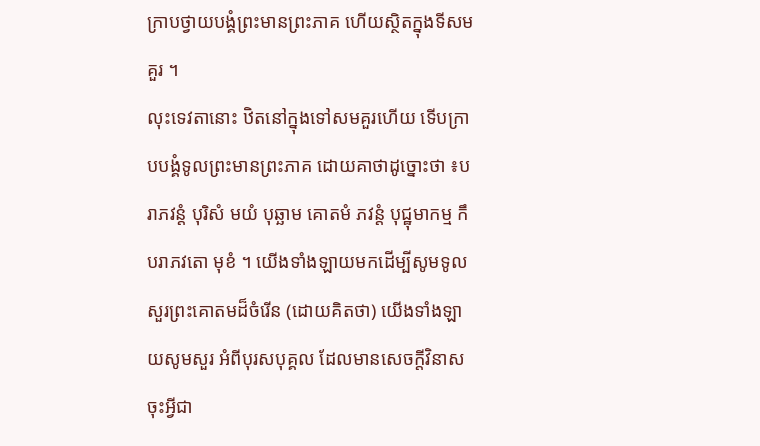ក្រាបថ្វាយបង្គំព្រះមានព្រះភាគ ហើយស្ថិតក្នុងទីសមគួរ ។
លុះទេវតានោះ ឋិតនៅក្នុងទៅសមគួរហើយ ទើបក្រាបបង្គំទូលព្រះមានព្រះភាគ ដោយគាថាដូច្នោះថា ៖បរាភវន្តំ បុរិសំ មយំ បុឆ្ឆាម គោតមំ ភវន្តំ បុជ្ឋុមាកម្ម កឹ បរាភវតោ មុខំ ។ យើងទាំងឡាយមកដើម្បីសូមទូលសួរព្រះគោតមដ៏ចំរើន (ដោយគិតថា) យើងទាំងឡាយសូមសួរ អំពីបុរសបុគ្គល ដែលមានសេចក្តីវិនាស ចុះអ្វីជា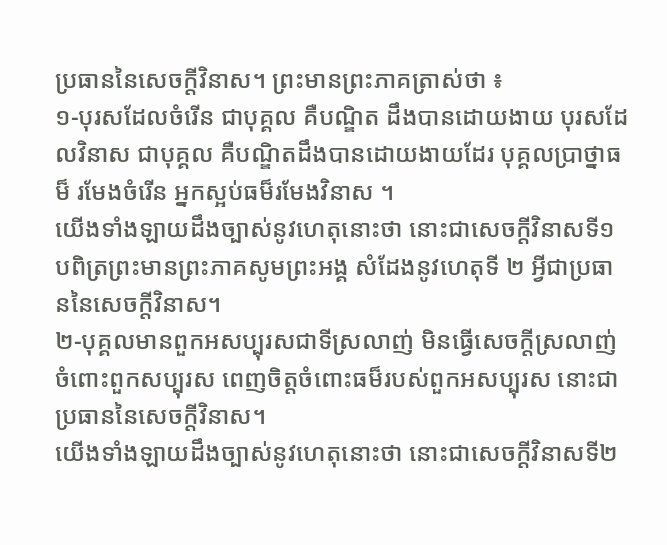ប្រធាននៃសេចក្តីវិនាស។ ព្រះមានព្រះភាគត្រាស់ថា ៖
១-បុរសដែលចំរើន ជាបុគ្គល គឺបណ្ឌិត ដឹងបានដោយងាយ បុរសដែលវិនាស ជាបុគ្គល គឺបណ្ឌិតដឹងបានដោយងាយដែរ បុគ្គលប្រាថ្នាធម៏ រមែងចំរើន អ្នកស្អប់ធម៏រមែងវិនាស ។
យើងទាំងឡាយដឹងច្បាស់នូវហេតុនោះថា នោះជាសេចក្តីវិនាសទី១ បពិត្រព្រះមានព្រះភាគសូមព្រះអង្គ សំដែងនូវហេតុទី ២ អ្វីជាប្រធាននៃសេចក្តីវិនាស។
២-បុគ្គលមានពួកអសប្បុរសជាទីស្រលាញ់ មិនធ្វើសេចក្តីស្រលាញ់ចំពោះពួកសប្បុរស ពេញចិត្តចំពោះធម៏របស់ពួកអសប្បុរស នោះជាប្រធាននៃសេចក្តីវិនាស។
យើងទាំងឡាយដឹងច្បាស់នូវហេតុនោះថា នោះជាសេចក្តីវិនាសទី២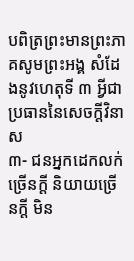បពិត្រព្រះមានព្រះភាគសូមព្រះអង្គ សំដែងនូវហេតុទី ៣ អ្វីជាប្រធាននៃសេចក្តីវិនាស
៣- ជនអ្នកដេកលក់ច្រើនក្តី និយាយច្រើនក្តី មិន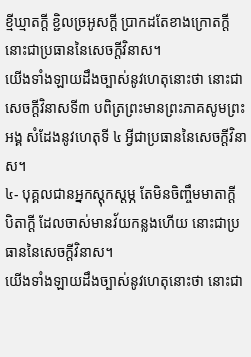ខ្មីឃ្មាតក្តី ខ្ជិលច្រអូសក្តី ប្រាកដតែខាងក្រោតក្តី នោះជាប្រធាននៃសេចក្តីវិនាស។
យើងទាំងឡាយដឹងច្បាស់នូវហេតុនោះថា នោះជាសេចក្តីវិនាសទី៣ បពិត្រព្រះមានព្រះភាគសូមព្រះអង្គ សំដែងនូវហេតុទី ៤ អ្វីជាប្រធាននៃសេចក្តីវិនាស។
៤- បុគ្គលជានអ្នកស្តុកស្តម្ភ តែមិនចិញ្ចឹមមាតាក្តី បិតាក្តី ដែលចាស់មានវ័យកន្លងហើយ នោះជាប្រធាននៃសេចក្តីវិនាស។
យើងទាំងឡាយដឹងច្បាស់នូវហេតុនោះថា នោះជា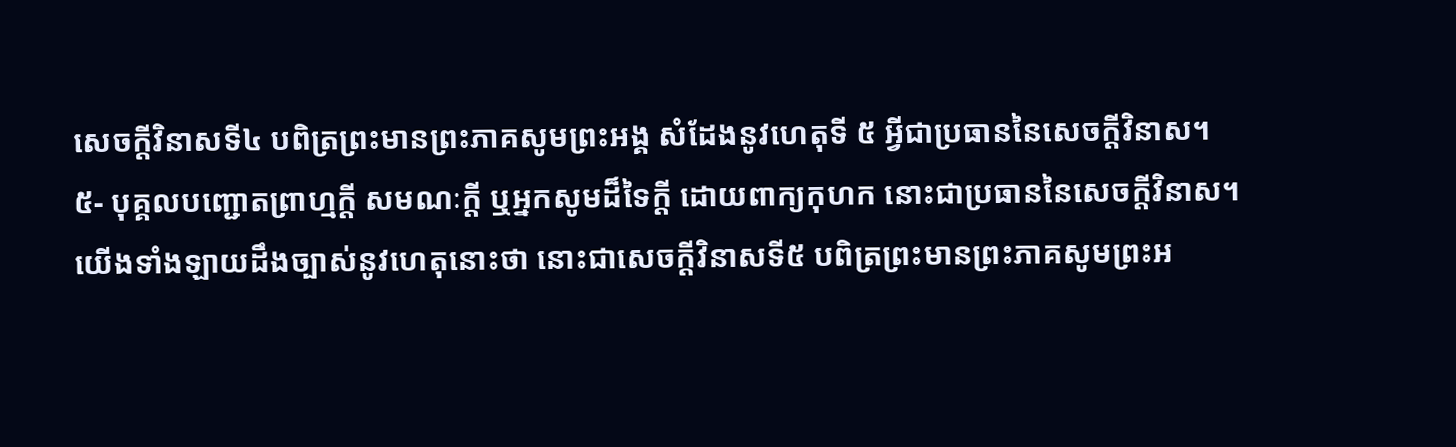សេចក្តីវិនាសទី៤ បពិត្រព្រះមានព្រះភាគសូមព្រះអង្គ សំដែងនូវហេតុទី ៥ អ្វីជាប្រធាននៃសេចក្តីវិនាស។
៥- បុគ្គលបញ្ជោតព្រាហ្មក្តី សមណៈក្តី ឬអ្នកសូមដ៏ទៃក្តី ដោយពាក្យកុហក នោះជាប្រធាននៃសេចក្តីវិនាស។
យើងទាំងឡាយដឹងច្បាស់នូវហេតុនោះថា នោះជាសេចក្តីវិនាសទី៥ បពិត្រព្រះមានព្រះភាគសូមព្រះអ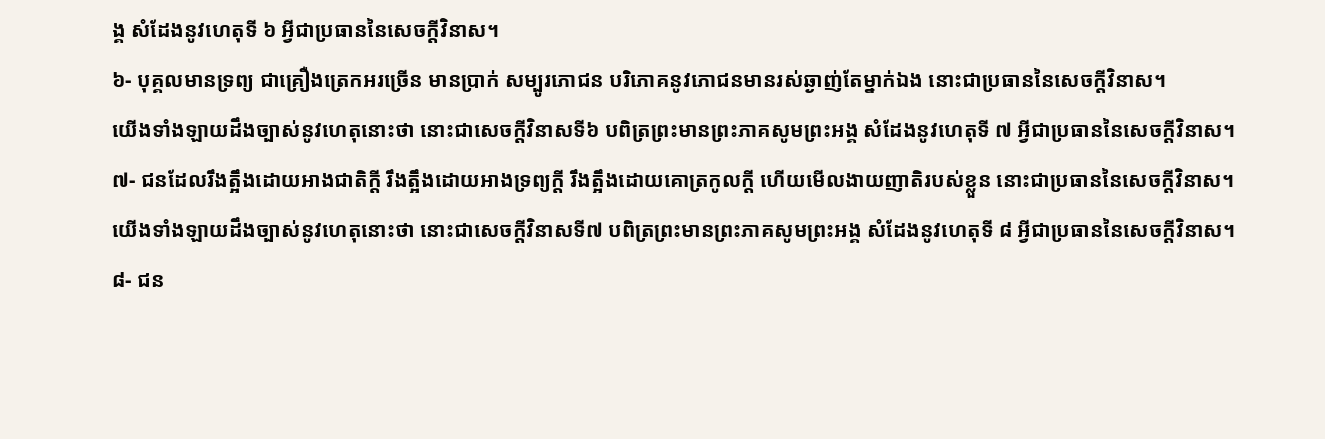ង្គ សំដែងនូវហេតុទី ៦ អ្វីជាប្រធាននៃសេចក្តីវិនាស។
៦- បុគ្គលមានទ្រព្យ ជាគ្រឿងត្រេកអរច្រើន មានប្រាក់ សម្បូរភោជន បរិភោគនូវភោជនមានរស់ឆ្ងាញ់តែម្នាក់ឯង នោះជាប្រធាននៃសេចក្តីវិនាស។
យើងទាំងឡាយដឹងច្បាស់នូវហេតុនោះថា នោះជាសេចក្តីវិនាសទី៦ បពិត្រព្រះមានព្រះភាគសូមព្រះអង្គ សំដែងនូវហេតុទី ៧ អ្វីជាប្រធាននៃសេចក្តីវិនាស។
៧- ជនដែលរឹងត្អឹងដោយអាងជាតិក្តី រឹងត្អឹងដោយអាងទ្រព្យក្តី រឹងត្អឹងដោយគោត្រកូលក្តី ហើយមើលងាយញាតិរបស់ខ្លួន នោះជាប្រធាននៃសេចក្តីវិនាស។
យើងទាំងឡាយដឹងច្បាស់នូវហេតុនោះថា នោះជាសេចក្តីវិនាសទី៧ បពិត្រព្រះមានព្រះភាគសូមព្រះអង្គ សំដែងនូវហេតុទី ៨ អ្វីជាប្រធាននៃសេចក្តីវិនាស។
៨- ជន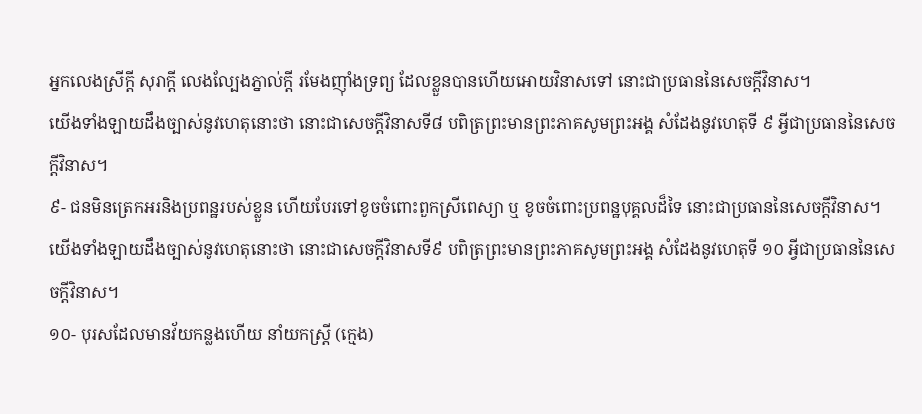អ្នកលេងស្រីក្តី សុរាក្តី លេងល្បែងភ្នាល់ក្តី រមែងញ៉ាំងទ្រព្យ ដែលខ្លួនបានហើយអោយវិនាសទៅ នោះជាប្រធាននៃសេចក្តីវិនាស។
យើងទាំងឡាយដឹងច្បាស់នូវហេតុនោះថា នោះជាសេចក្តីវិនាសទី៨ បពិត្រព្រះមានព្រះភាគសូមព្រះអង្គ សំដែងនូវហេតុទី ៩ អ្វីជាប្រធាននៃសេចក្តីវិនាស។
៩- ជនមិនត្រេកអរនិងប្រពន្ឋរបស់ខ្លួន ហើយបែរទៅខូចចំពោះពួកស្រីពេស្យា ឬ ខូចចំពោះប្រពន្ឋបុគ្គលដ៏ទៃ នោះជាប្រធាននៃសេចក្តីវិនាស។
យើងទាំងឡាយដឹងច្បាស់នូវហេតុនោះថា នោះជាសេចក្តីវិនាសទី៩ បពិត្រព្រះមានព្រះភាគសូមព្រះអង្គ សំដែងនូវហេតុទី ១០ អ្វីជាប្រធាននៃសេចក្តីវិនាស។
១០- បុរសដែលមានវ័យកន្លងហើយ នាំយកស្រ្តី (ក្មេង)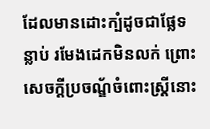ដែលមានដោះក្បំដូចជាផ្លែទន្លាប់ រមែងដេកមិនលក់ ព្រោះសេចក្តីប្រចណ្ឌ័ចំពោះស្រ្តីនោះ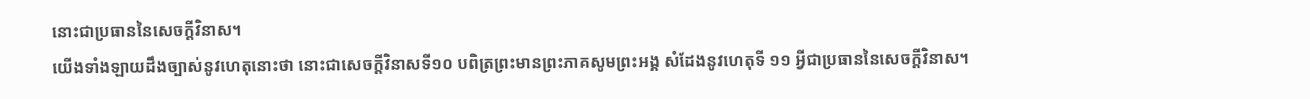នោះជាប្រធាននៃសេចក្តីវិនាស។
យើងទាំងឡាយដឹងច្បាស់នូវហេតុនោះថា នោះជាសេចក្តីវិនាសទី១០ បពិត្រព្រះមានព្រះភាគសូមព្រះអង្គ សំដែងនូវហេតុទី ១១ អ្វីជាប្រធាននៃសេចក្តីវិនាស។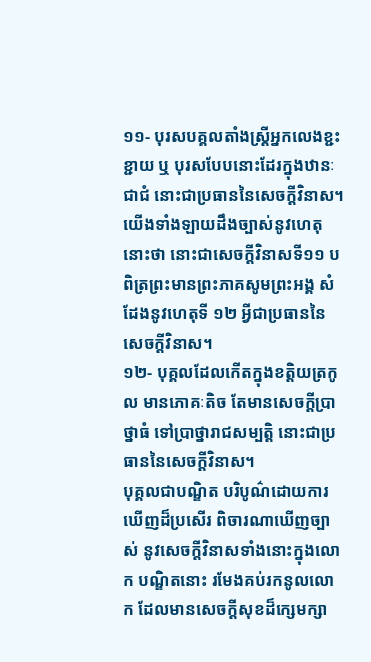១១- បុរសបគ្គលតាំងស្រ្តីអ្នកលេងខ្ជះខ្ជាយ ឬ បុរសបែបនោះដែរក្នុងឋានៈជាជំ នោះជាប្រធាននៃសេចក្តីវិនាស។
យើងទាំងឡាយដឹងច្បាស់នូវហេតុនោះថា នោះជាសេចក្តីវិនាសទី១១ បពិត្រព្រះមានព្រះភាគសូមព្រះអង្គ សំដែងនូវហេតុទី ១២ អ្វីជាប្រធាននៃសេចក្តីវិនាស។
១២- បុគ្គលដែលកើតក្នុងខត្តិយត្រកូល មានភោគៈតិច តែមានសេចក្តីប្រាថ្នាធំ ទៅប្រាថ្នារាជសម្បត្តិ នោះជាប្រធាននៃសេចក្តីវិនាស។
បុគ្គលជាបណ្ឌិត បរិបូណ៌ដោយការឃើញដ៏ប្រសើរ ពិចារណាឃើញច្បាស់ នូវសេចក្តីវិនាសទាំងនោះក្នុងលោក បណ្ឌិតនោះ រមែងគប់រកនូលលោក ដែលមានសេចក្តីសុខដ៏ក្សេមក្សា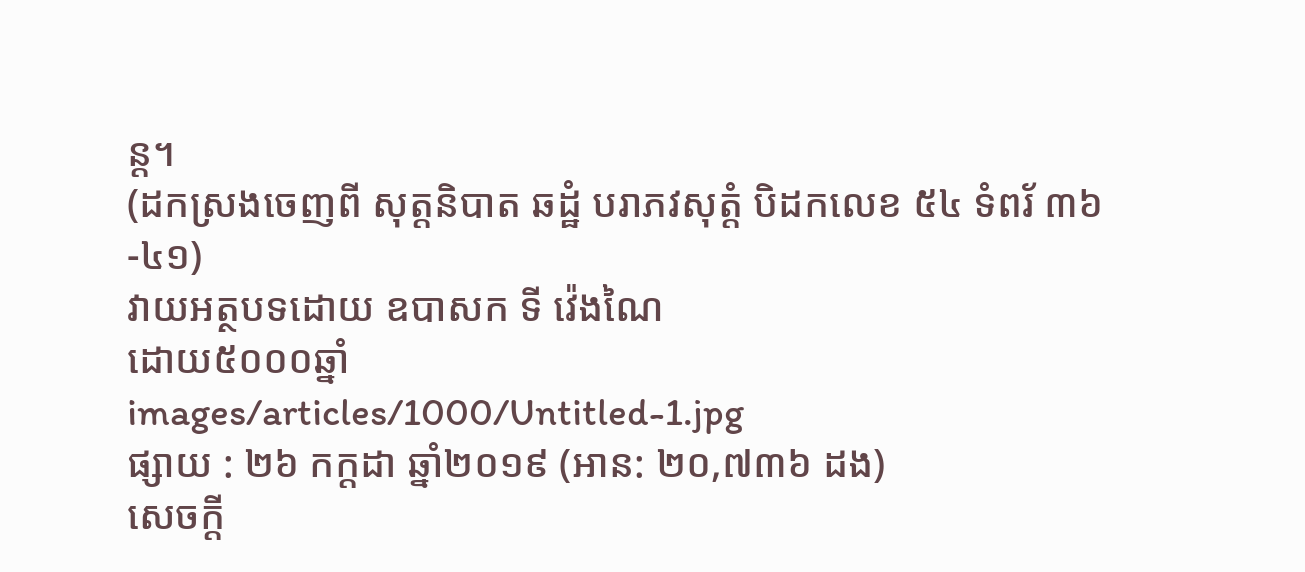ន្ត។
(ដកស្រងចេញពី សុត្តនិបាត ឆដ្ឋំ បរាភវសុត្តំ បិដកលេខ ៥៤ ទំពរ័ ៣៦-៤១)
វាយអត្ថបទដោយ ឧបាសក ទី វ៉េងណៃ
ដោយ៥០០០ឆ្នាំ
images/articles/1000/Untitled-1.jpg
ផ្សាយ : ២៦ កក្តដា ឆ្នាំ២០១៩ (អាន: ២០,៧៣៦ ដង)
សេចក្តី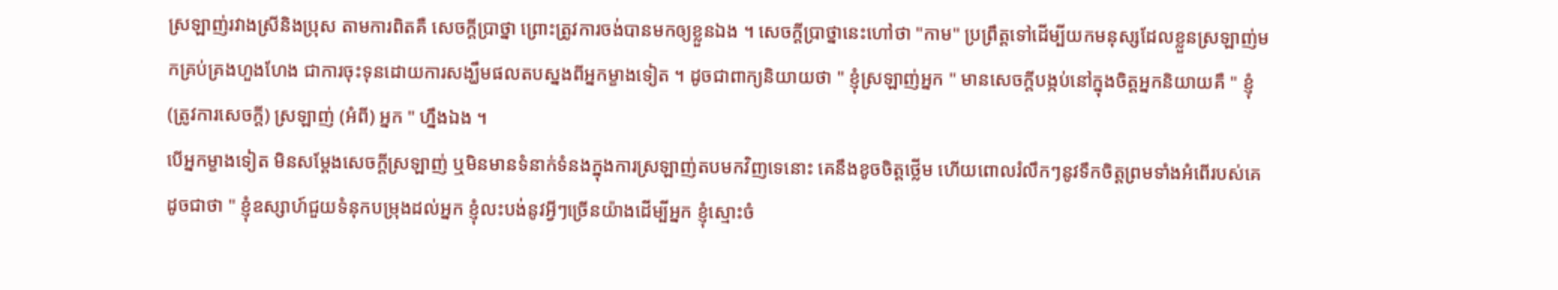ស្រឡាញ់រវាងស្រីនិងប្រុស តាមការពិតគឺ សេចក្តីប្រាថ្នា ព្រោះត្រូវការចង់បានមកឲ្យខ្លួនឯង ។ សេចក្តីប្រាថ្នានេះហៅថា "កាម" ប្រព្រឹត្តទៅដើម្បីយកមនុស្សដែលខ្លួនស្រឡាញ់មកគ្រប់គ្រងហួងហែង ជាការចុះទុនដោយការសង្ឃឹមផលតបស្នងពីអ្នកម្ខាងទៀត ។ ដូចជាពាក្យនិយាយថា " ខ្ញុំស្រឡាញ់អ្នក " មានសេចក្តីបង្កប់នៅក្នុងចិត្តអ្នកនិយាយគឺ " ខ្ញុំ (ត្រូវការសេចក្តី) ស្រឡាញ់ (អំពី) អ្នក " ហ្នឹងឯង ។
បើអ្នកម្ខាងទៀត មិនសម្តែងសេចក្តីស្រឡាញ់ ឬមិនមានទំនាក់ទំនងក្នុងការស្រឡាញ់តបមកវិញទេនោះ គេនឹងខូចចិត្តថ្លើម ហើយពោលរំលឹកៗនូវទឹកចិត្តព្រមទាំងអំពើរបស់គេ ដូចជាថា " ខ្ញុំឧស្សាហ៍ជួយទំនុកបម្រុងដល់អ្នក ខ្ញុំលះបង់នូវអ្វីៗច្រើនយ៉ាងដើម្បីអ្នក ខ្ញុំស្មោះចំ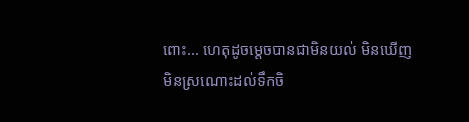ពោះ... ហេតុដូចម្តេចបានជាមិនយល់ មិនឃើញ មិនស្រណោះដល់ទឹកចិ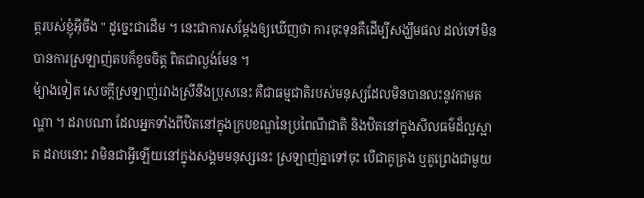ត្តរបស់ខ្ញុំអ៊ីចឹង " ដូច្នេះជាដើម ។ នេះជាការសម្តែងឲ្យឃើញថា ការចុះទុនគឺដើម្បីសង្ឃឹមផល ដល់ទៅមិនបានការស្រឡាញ់តបក៏ខូចចិត្ត ពិតជាល្ងង់មែន ។
ម៉្យាងទៀត សេចក្តីស្រឡាញ់រវាងស្រីនឹងប្រុសនេះ គឺជាធម្មជាតិរបស់មនុស្សដែលមិនបានលះនូវកាមតណ្ហា ។ ដរាបណា ដែលអ្នកទាំងពីឋិតនៅក្នុងក្របខណ្ឌនៃប្រពៃណីជាតិ និងឋិតនៅក្នុងសីលធម៌ដ៏ល្អស្អាត ដរាបនោះ វាមិនជាអ្វីឡើយនៅក្នុងសង្គមមនុស្សនេះ ស្រឡាញ់គ្នាទៅចុះ បើជាគូគ្រង ឬគូព្រេងជាមួយ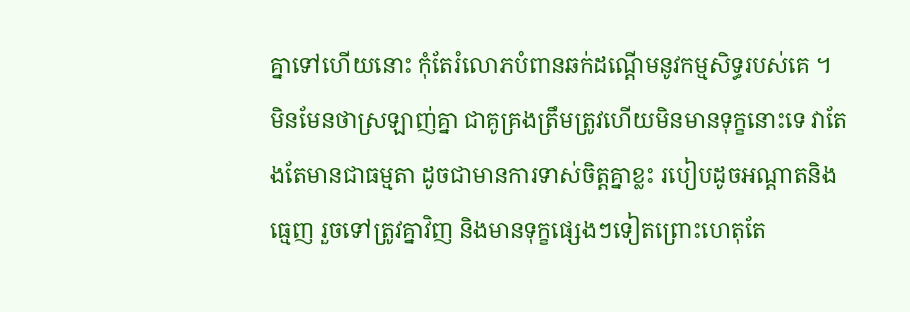គ្នាទៅហើយនោះ កុំតែរំលោភបំពានឆក់ដណ្តើមនូវកម្មសិទ្ធរបស់គេ ។
មិនមែនថាស្រឡាញ់គ្នា ជាគូគ្រងត្រឹមត្រូវហើយមិនមានទុក្ខនោះទេ វាតែងតែមានជាធម្មតា ដូចជាមានការទាស់ចិត្តគ្នាខ្លះ របៀបដូចអណ្តាតនិងធ្មេញ រួចទៅត្រូវគ្នាវិញ និងមានទុក្ខផ្សេងៗទៀតព្រោះហេតុតែ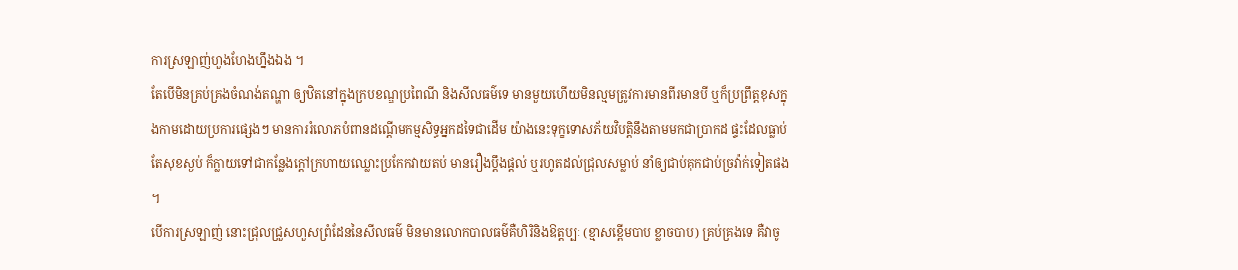ការស្រឡាញ់ហួងហែងហ្នឹងឯង ។
តែបើមិនគ្រប់គ្រងចំណង់តណ្ហា ឲ្យឋិតនៅក្នុងក្របខណ្ឌប្រពៃណី និងសីលធម៌ទេ មានមួយហើយមិនល្មមត្រូវការមានពីរមានបី ឬក៏ប្រព្រឹត្តខុសក្នុងកាមដោយប្រការផ្សេងៗ មានការរំលោភបំពានដណ្តើមកម្មសិទ្ធអ្នកដទៃជាដើម យ៉ាងនេះទុក្ខទោសភ័យវិបត្តិនឹងតាមមកជាប្រាកដ ផ្ទះដែលធ្លាប់តែសុខស្ងប់ ក៏ក្លាយទៅជាកន្លែងក្តៅក្រហាយឈ្លោះប្រកែកវាយតប់ មានរឿងប្តឹងផ្តល់ ឬរហូតដល់ជ្រុលសម្លាប់ នាំឲ្យជាប់គុកជាប់ច្រវ៉ាក់ទៀតផង ។
បើការស្រឡាញ់ នោះជ្រុលជ្រួសហួសព្រំដែននៃសីលធម៌ មិនមានលោកបាលធម៌គឺហិរិនិងឱត្តប្បៈ (ខ្មាសខ្ពើមបាប ខ្លាចបាប) គ្រប់គ្រងទេ គឺវាចូ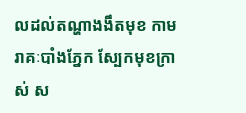លដល់តណ្ហាងងឹតមុខ កាមរាគៈបាំងភ្នែក ស្បែកមុខក្រាស់ ស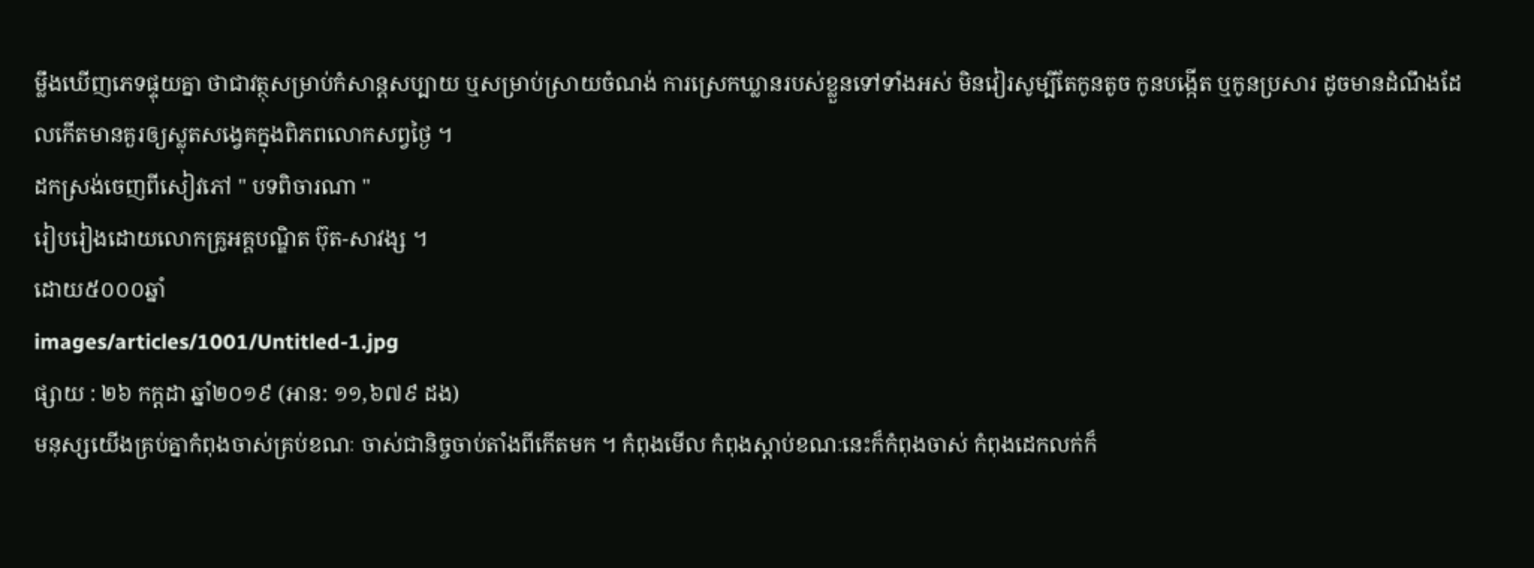ម្លឹងឃើញភេទផ្ទុយគ្នា ថាជាវត្ថុសម្រាប់កំសាន្តសប្បាយ ឬសម្រាប់ស្រាយចំណង់ ការស្រេកឃ្លានរបស់ខ្លួនទៅទាំងអស់ មិនវៀរសូម្បីតែកូនតូច កូនបង្កើត ឬកូនប្រសារ ដូចមានដំណឹងដែលកើតមានគួរឲ្យស្លុតសង្វេគក្នុងពិភពលោកសព្វថ្ងៃ ។
ដកស្រង់ចេញពីសៀវភៅ " បទពិចារណា "
រៀបរៀងដោយលោកគ្រូអគ្គបណ្ឌិត ប៊ុត-សាវង្ស ។
ដោយ៥០០០ឆ្នាំ
images/articles/1001/Untitled-1.jpg
ផ្សាយ : ២៦ កក្តដា ឆ្នាំ២០១៩ (អាន: ១១,៦៧៩ ដង)
មនុស្សយើងគ្រប់គ្នាកំពុងចាស់គ្រប់ខណៈ ចាស់ជានិច្ចចាប់តាំងពីកើតមក ។ កំពុងមើល កំពុងស្តាប់ខណៈនេះក៏កំពុងចាស់ កំពុងដេកលក់ក៏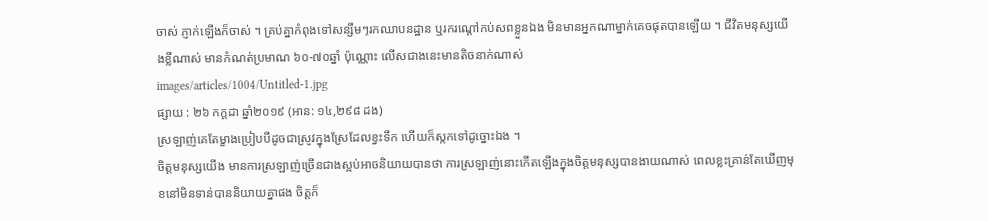ចាស់ ភ្ញាក់ឡើងក៏ចាស់ ។ គ្រប់គ្នាកំពុងទៅសន្សឹមៗរកឈាបនដ្ឋាន ឬរករណ្តៅកប់សពខ្លួនឯង មិនមានអ្នកណាម្នាក់គេចផុតបានឡើយ ។ ជីវិតមនុស្សយើងខ្លីណាស់ មានកំណត់ប្រមាណ ៦០-៧០ឆ្នាំ ប៉ុណ្ណោះ លើសជាងនេះមានតិចនាក់ណាស់
images/articles/1004/Untitled-1.jpg
ផ្សាយ : ២៦ កក្តដា ឆ្នាំ២០១៩ (អាន: ១៤,២៩៨ ដង)
ស្រឡាញ់គេតែម្ខាងប្រៀបបីដូចជាស្រូវក្នុងស្រែដែលខ្វះទឹក ហើយក៏ស្កកទៅដូច្នោះឯង ។
ចិត្តមនុស្សយើង មានការស្រឡាញ់ច្រើនជាងស្អប់អាចនិយាយបានថា ការស្រឡាញ់នោះកើតឡើងក្នុងចិត្តមនុស្សបានងាយណាស់ ពេលខ្លះគ្រាន់តែឃើញមុខនៅមិនទាន់បាននិយាយគ្នាផង ចិត្តក៏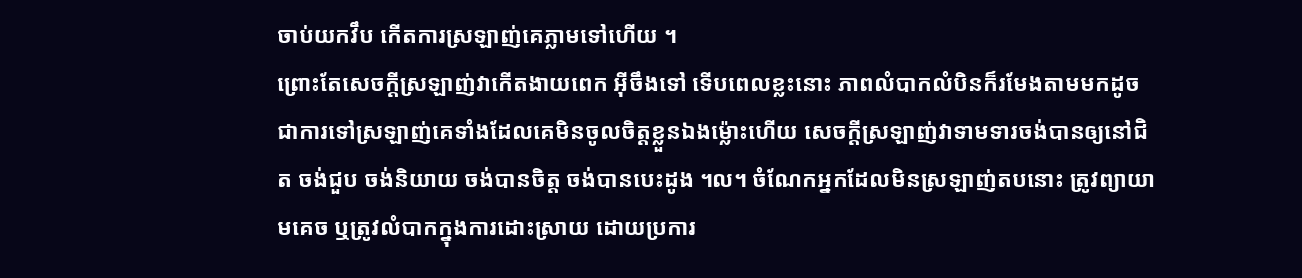ចាប់យកវឹប កើតការស្រឡាញ់គេភ្លាមទៅហើយ ។
ព្រោះតែសេចក្តីស្រឡាញ់វាកើតងាយពេក អ៊ីចឹងទៅ ទើបពេលខ្លះនោះ ភាពលំបាកលំបិនក៏រមែងតាមមកដូចជាការទៅស្រឡាញ់គេទាំងដែលគេមិនចូលចិត្តខ្លួនឯងម្ល៉ោះហើយ សេចក្តីស្រឡាញ់វាទាមទារចង់បានឲ្យនៅជិត ចង់ជួប ចង់និយាយ ចង់បានចិត្ត ចង់បានបេះដូង ។ល។ ចំណែកអ្នកដែលមិនស្រឡាញ់តបនោះ ត្រូវព្យាយាមគេច ឬត្រូវលំបាកក្នុងការដោះស្រាយ ដោយប្រការ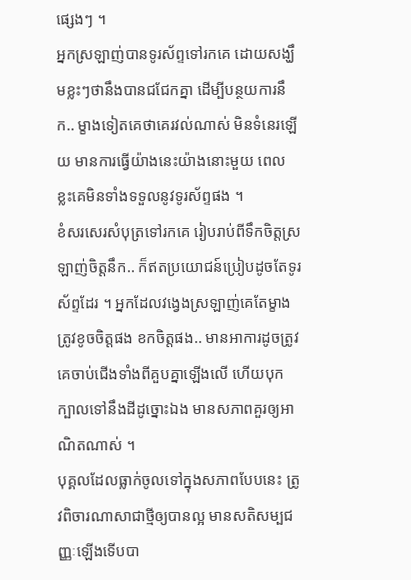ផ្សេងៗ ។
អ្នកស្រឡាញ់បានទូរស័ព្ទទៅរកគេ ដោយសង្ឃឹមខ្លះៗថានឹងបានជជែកគ្នា ដើម្បីបន្ថយការនឹក.. ម្ខាងទៀតគេថាគេរវល់ណាស់ មិនទំនេរឡើយ មានការធ្វើយ៉ាងនេះយ៉ាងនោះមួយ ពេលខ្លះគេមិនទាំងទទួលនូវទូរស័ព្ទផង ។
ខំសរសេរសំបុត្រទៅរកគេ រៀបរាប់ពីទឹកចិត្តស្រឡាញ់ចិត្តនឹក.. ក៏ឥតប្រយោជន៍ប្រៀបដូចតែទូរស័ព្ទដែរ ។ អ្នកដែលវង្វេងស្រឡាញ់គេតែម្ខាង ត្រូវខូចចិត្តផង ខកចិត្តផង.. មានអាការដូចត្រូវគេចាប់ជើងទាំងពីគួបគ្នាឡើងលើ ហើយបុកក្បាលទៅនឹងដីដូច្នោះឯង មានសភាពគួរឲ្យអាណិតណាស់ ។
បុគ្គលដែលធ្លាក់ចូលទៅក្នុងសភាពបែបនេះ ត្រូវពិចារណាសាជាថ្មីឲ្យបានល្អ មានសតិសម្បជញ្ញៈឡើងទើបបា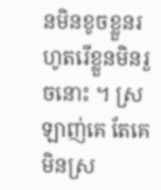នមិនខូចខ្លួនរហូតរើខ្លួនមិនរួចនោះ ។ ស្រឡាញ់គេ តែគេមិនស្រ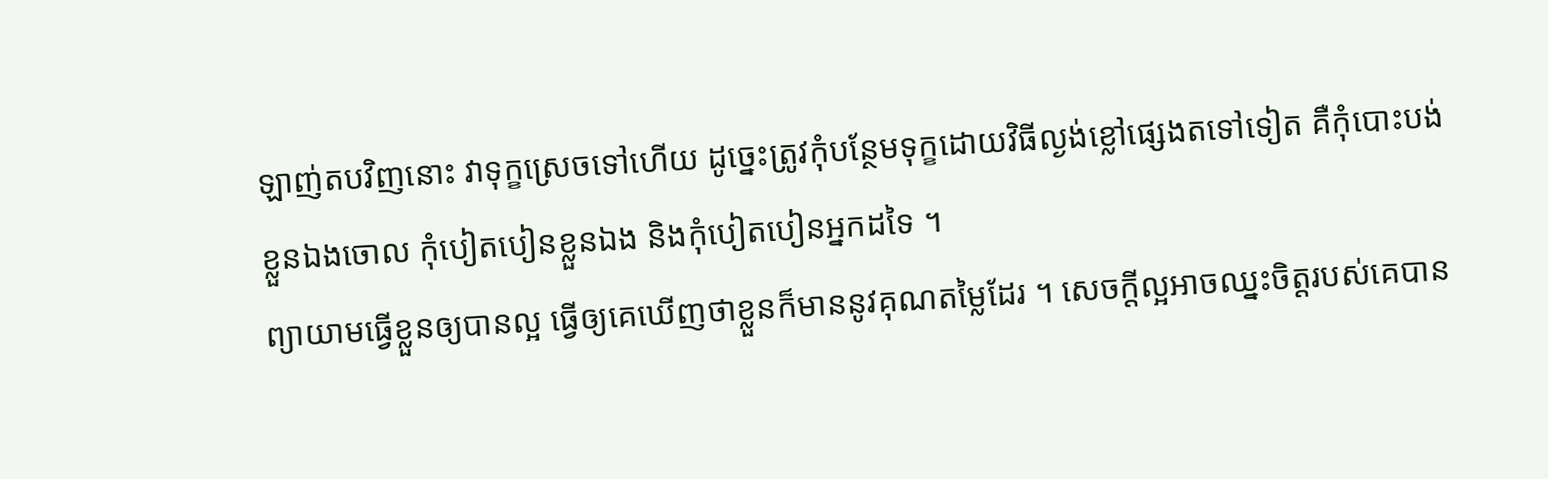ឡាញ់តបវិញនោះ វាទុក្ខស្រេចទៅហើយ ដូច្នេះត្រូវកុំបន្ថែមទុក្ខដោយវិធីល្ងង់ខ្លៅផ្សេងតទៅទៀត គឺកុំបោះបង់ខ្លួនឯងចោល កុំបៀតបៀនខ្លួនឯង និងកុំបៀតបៀនអ្នកដទៃ ។
ព្យាយាមធ្វើខ្លួនឲ្យបានល្អ ធ្វើឲ្យគេឃើញថាខ្លួនក៏មាននូវគុណតម្លៃដែរ ។ សេចក្តីល្អអាចឈ្នះចិត្តរបស់គេបាន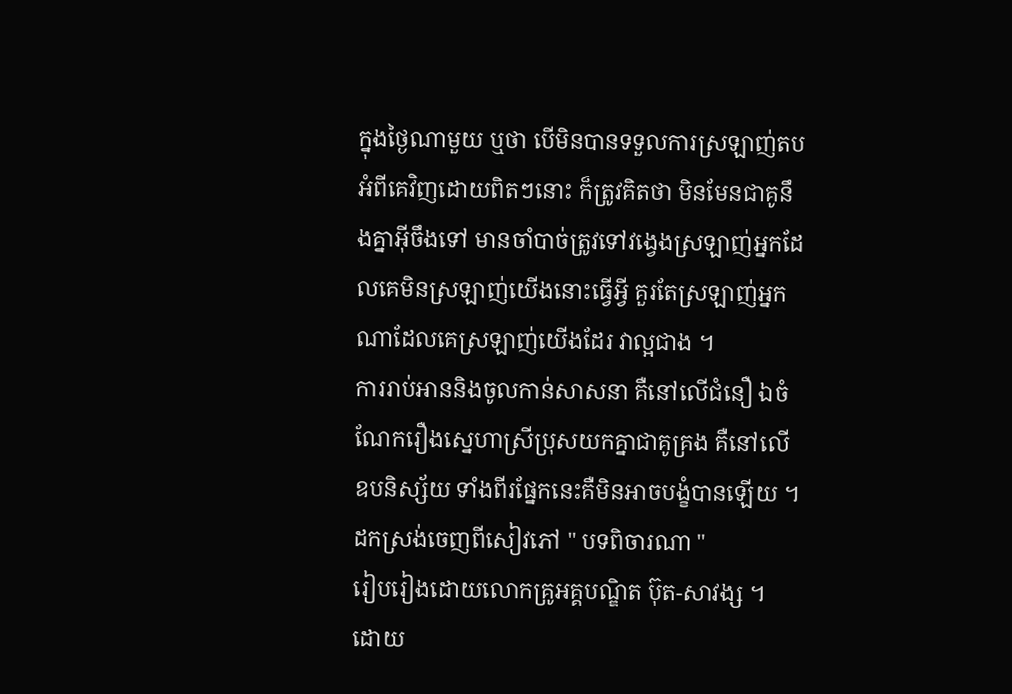ក្នុងថ្ងៃណាមួយ ឬថា បើមិនបានទទួលការស្រឡាញ់តបអំពីគេវិញដោយពិតៗនោះ ក៏ត្រូវគិតថា មិនមែនជាគូនឹងគ្នាអ៊ីចឹងទៅ មានចាំបាច់ត្រូវទៅវង្វេងស្រឡាញ់អ្នកដែលគេមិនស្រឡាញ់យើងនោះធ្វើអ្វី គួរតែស្រឡាញ់អ្នកណាដែលគេស្រឡាញ់យើងដែរ វាល្អជាង ។
ការរាប់អាននិងចូលកាន់សាសនា គឺនៅលើជំនឿ ឯចំណែករឿងស្នេហាស្រីប្រុសយកគ្នាជាគូគ្រង គឺនៅលើឧបនិស្ស័យ ទាំងពីរផ្នែកនេះគឺមិនអាចបង្ខំបានឡើយ ។
ដកស្រង់ចេញពីសៀវភៅ " បទពិចារណា "
រៀបរៀងដោយលោកគ្រូអគ្គបណ្ឌិត ប៊ុត-សាវង្ស ។
ដោយ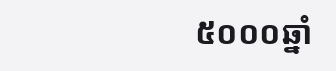៥០០០ឆ្នាំ